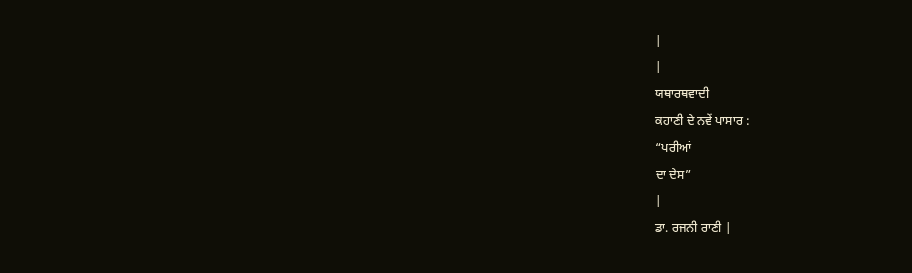|
|
ਯਥਾਰਥਵਾਦੀ
ਕਹਾਣੀ ਦੇ ਨਵੇਂ ਪਾਸਾਰ :
“ਪਰੀਆਂ
ਦਾ ਦੇਸ”
|
ਡਾ. ਰਜਨੀ ਰਾਣੀ |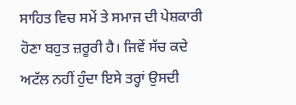ਸਾਹਿਤ ਵਿਚ ਸਮੇਂ ਤੇ ਸਮਾਜ ਦੀ ਪੇਸ਼ਕਾਰੀ ਹੋਣਾ ਬਹੁਤ ਜ਼ਰੂਰੀ ਹੈ। ਜਿਵੇਂ ਸੱਚ ਕਦੇ ਅਟੱਲ ਨਹੀਂ ਹੁੰਦਾ ਇਸੇ ਤਰ੍ਹਾਂ ਉਸਦੀ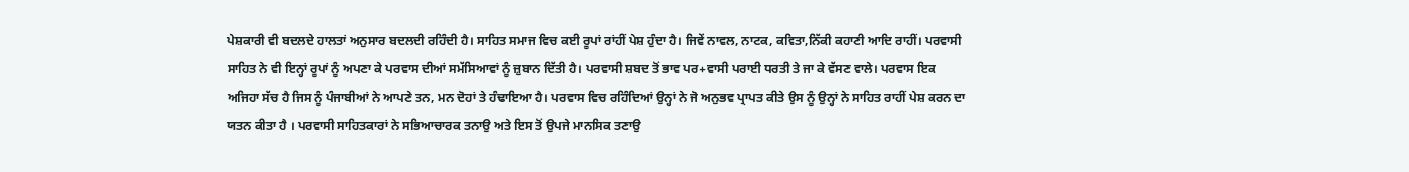ਪੇਸ਼ਕਾਰੀ ਵੀ ਬਦਲਦੇ ਹਾਲਤਾਂ ਅਨੁਸਾਰ ਬਦਲਦੀ ਰਹਿੰਦੀ ਹੈ। ਸਾਹਿਤ ਸਮਾਜ ਵਿਚ ਕਈ ਰੂਪਾਂ ਰਾਂਹੀਂ ਪੇਸ਼ ਹੁੰਦਾ ਹੈ। ਜਿਵੇਂ ਨਾਵਲ, ਨਾਟਕ, ਕਵਿਤਾ,ਨਿੱਕੀ ਕਹਾਣੀ ਆਦਿ ਰਾਹੀਂ। ਪਰਵਾਸੀ ਸਾਹਿਤ ਨੇ ਵੀ ਇਨ੍ਹਾਂ ਰੂਪਾਂ ਨੂੰ ਅਪਣਾ ਕੇ ਪਰਵਾਸ ਦੀਆਂ ਸਮੱਸਿਆਵਾਂ ਨੂੰ ਜ਼ੁਬਾਨ ਦਿੱਤੀ ਹੈ। ਪਰਵਾਸੀ ਸ਼ਬਦ ਤੋਂ ਭਾਵ ਪਰ+ਵਾਸੀ ਪਰਾਈ ਧਰਤੀ ਤੇ ਜਾ ਕੇ ਵੱਸਣ ਵਾਲੇ। ਪਰਵਾਸ ਇਕ ਅਜਿਹਾ ਸੱਚ ਹੈ ਜਿਸ ਨੂੰ ਪੰਜਾਬੀਆਂ ਨੇ ਆਪਣੇ ਤਨ, ਮਨ ਦੋਹਾਂ ਤੇ ਹੰਢਾਇਆ ਹੈ। ਪਰਵਾਸ ਵਿਚ ਰਹਿੰਦਿਆਂ ਉਨ੍ਹਾਂ ਨੇ ਜੋ ਅਨੁਭਵ ਪ੍ਰਾਪਤ ਕੀਤੇ ਉਸ ਨੂੰ ਉਨ੍ਹਾਂ ਨੇ ਸਾਹਿਤ ਰਾਹੀਂ ਪੇਸ਼ ਕਰਨ ਦਾ ਯਤਨ ਕੀਤਾ ਹੈ । ਪਰਵਾਸੀ ਸਾਹਿਤਕਾਰਾਂ ਨੇ ਸਭਿਆਚਾਰਕ ਤਨਾਉ ਅਤੇ ਇਸ ਤੋਂ ਉਪਜੇ ਮਾਨਸਿਕ ਤਣਾਉ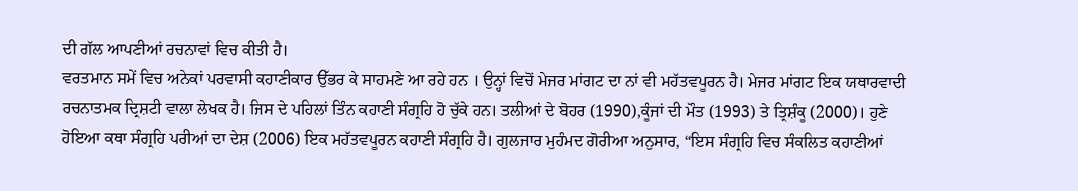ਦੀ ਗੱਲ ਆਪਣੀਆਂ ਰਚਨਾਵਾਂ ਵਿਚ ਕੀਤੀ ਹੈ।
ਵਰਤਮਾਨ ਸਮੇਂ ਵਿਚ ਅਨੇਕਾਂ ਪਰਵਾਸੀ ਕਹਾਣੀਕਾਰ ਉੱਭਰ ਕੇ ਸਾਹਮਣੇ ਆ ਰਹੇ ਹਨ । ਉਨ੍ਹਾਂ ਵਿਚੋਂ ਮੇਜਰ ਮਾਂਗਟ ਦਾ ਨਾਂ ਵੀ ਮਹੱਤਵਪੂਰਨ ਹੈ। ਮੇਜਰ ਮਾਂਗਟ ਇਕ ਯਥਾਰਵਾਦੀ ਰਚਨਾਤਮਕ ਦ੍ਰਿਸ਼ਟੀ ਵਾਲਾ ਲੇਖਕ ਹੈ। ਜਿਸ ਦੇ ਪਹਿਲਾਂ ਤਿੰਨ ਕਹਾਣੀ ਸੰਗ੍ਰਹਿ ਹੋ ਚੁੱਕੇ ਹਨ। ਤਲੀਆਂ ਦੇ ਬੋਹਰ (1990),ਕੂੰਜਾਂ ਦੀ ਮੌਤ (1993) ਤੇ ਤ੍ਰਿਸ਼ੰਕੂ (2000)। ਹੁਣੇ ਹੋਇਆ ਕਥਾ ਸੰਗ੍ਰਹਿ ਪਰੀਆਂ ਦਾ ਦੇਸ਼ (2006) ਇਕ ਮਹੱਤਵਪੂਰਨ ਕਹਾਣੀ ਸੰਗ੍ਰਹਿ ਹੈ। ਗੁਲਜਾਰ ਮੁਹੰਮਦ ਗੋਰੀਆ ਅਨੁਸਾਰ, “ਇਸ ਸੰਗ੍ਰਹਿ ਵਿਚ ਸੰਕਲਿਤ ਕਹਾਣੀਆਂ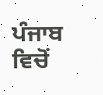ਪੰਜਾਬ ਵਿਚੋਂ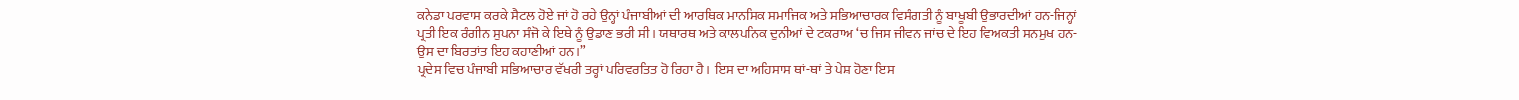ਕਨੇਡਾ ਪਰਵਾਸ ਕਰਕੇ ਸੈਟਲ ਹੋਏ ਜਾਂ ਹੋ ਰਹੇ ਉਨ੍ਹਾਂ ਪੰਜਾਬੀਆਂ ਦੀ ਆਰਥਿਕ ਮਾਨਸਿਕ ਸਮਾਜਿਕ ਅਤੇ ਸਭਿਆਚਾਰਕ ਵਿਸੰਗਤੀ ਨੂੰ ਬਾਖੂਬੀ ਉਭਾਰਦੀਆਂ ਹਨ-ਜਿਨ੍ਹਾਂ ਪ੍ਰਤੀ ਇਕ ਰੰਗੀਨ ਸੁਪਨਾ ਸੰਜੋ ਕੇ ਇਥੇ ਨੂੰ ਉਡਾਣ ਭਰੀ ਸੀ। ਯਥਾਰਥ ਅਤੇ ਕਾਲਪਨਿਕ ਦੁਨੀਆਂ ਦੇ ਟਕਰਾਅ ‘ਚ ਜਿਸ ਜੀਵਨ ਜਾਂਚ ਦੇ ਇਹ ਵਿਅਕਤੀ ਸਨਮੁਖ ਹਨ-ਉਸ ਦਾ ਬਿਰਤਾਂਤ ਇਹ ਕਹਾਣੀਆਂ ਹਨ।”
ਪ੍ਰਦੇਸ ਵਿਚ ਪੰਜਾਬੀ ਸਭਿਆਚਾਰ ਵੱਖਰੀ ਤਰ੍ਹਾਂ ਪਰਿਵਰਤਿਤ ਹੋ ਰਿਹਾ ਹੈ। ਇਸ ਦਾ ਅਹਿਸਾਸ ਥਾਂ-ਥਾਂ ਤੇ ਪੇਸ਼ ਹੋਣਾ ਇਸ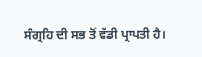ਸੰਗ੍ਰਹਿ ਦੀ ਸਭ ਤੋਂ ਵੱਡੀ ਪ੍ਰਾਪਤੀ ਹੈ।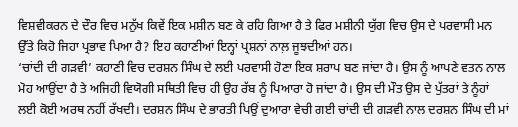ਵਿਸ਼ਵੀਕਰਨ ਦੇ ਦੌਰ ਵਿਚ ਮਨੁੱਖ ਕਿਵੇਂ ਇਕ ਮਸ਼ੀਨ ਬਣ ਕੇ ਰਹਿ ਗਿਆ ਹੈ ਤੇ ਫਿਰ ਮਸ਼ੀਨੀ ਯੁੱਗ ਵਿਚ ਉਸ ਦੇ ਪਰਵਾਸੀ ਮਨ ਉੱਤੇ ਕਿਹੋ ਜਿਹਾ ਪ੍ਰਭਾਵ ਪਿਆ ਹੈ? ਇਹ ਕਹਾਣੀਆਂ ਇਨ੍ਹਾਂ ਪ੍ਰਸ਼ਨਾਂ ਨਾਲ਼ ਜੂਝਦੀਆਂ ਹਨ।
‘ਚਾਂਦੀ ਦੀ ਗੜਵੀ’ ਕਹਾਣੀ ਵਿਚ ਦਰਸ਼ਨ ਸਿੰਘ ਦੇ ਲਈ ਪਰਵਾਸੀ ਹੋਣਾ ਇਕ ਸ਼ਰਾਪ ਬਣ ਜਾਂਦਾ ਹੈ। ਉਸ ਨੂੰ ਆਪਣੇ ਵਤਨ ਨਾਲ ਮੋਹ ਆਉਂਦਾ ਹੈ ਤੇ ਅਜਿਹੀ ਵਿਯੋਗੀ ਸਥਿਤੀ ਵਿਚ ਹੀ ਉਹ ਰੱਬ ਨੂੰ ਪਿਆਰਾ ਹੋ ਜਾਂਦਾ ਹੈ। ਉਸ ਦੀ ਮੌਤ ਉਸ ਦੇ ਪੁੱਤਰਾਂ ਤੇ ਨੂੰਹਾਂ ਲਈ ਕੋਈ ਅਰਥ ਨਹੀਂ ਰੱਖਦੀ। ਦਰਸ਼ਨ ਸਿੰਘ ਦੇ ਭਾਰਤੀ ਪਿਉਂ ਦੁਆਰਾ ਵੇਚੀ ਗਈ ਚਾਂਦੀ ਦੀ ਗੜਵੀ ਨਾਲ ਦਰਸ਼ਨ ਸਿੰਘ ਦੀ ਮਾਂ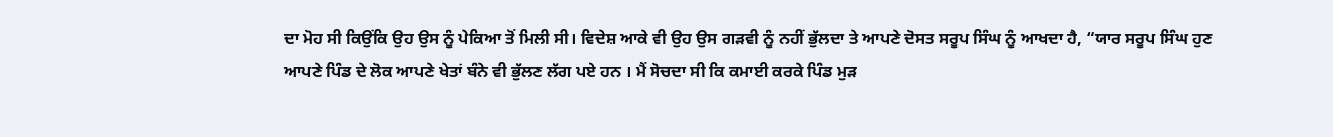ਦਾ ਮੋਹ ਸੀ ਕਿਉਂਕਿ ਉਹ ਉਸ ਨੂੰ ਪੇਕਿਆ ਤੋਂ ਮਿਲੀ ਸੀ। ਵਿਦੇਸ਼ ਆਕੇ ਵੀ ਉਹ ਉਸ ਗੜਵੀ ਨੂੰ ਨਹੀਂ ਭੁੱਲਦਾ ਤੇ ਆਪਣੇ ਦੋਸਤ ਸਰੂਪ ਸਿੰਘ ਨੂੰ ਆਖਦਾ ਹੈ, “ਯਾਰ ਸਰੂਪ ਸਿੰਘ ਹੁਣ ਆਪਣੇ ਪਿੰਡ ਦੇ ਲੋਕ ਆਪਣੇ ਖੇਤਾਂ ਬੰਨੇ ਵੀ ਭੁੱਲਣ ਲੱਗ ਪਏ ਹਨ । ਮੈਂ ਸੋਚਦਾ ਸੀ ਕਿ ਕਮਾਈ ਕਰਕੇ ਪਿੰਡ ਮੁੜ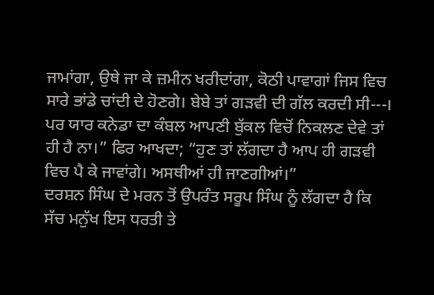ਜਾਮਾਂਗਾ, ਉਥੇ ਜਾ ਕੇ ਜ਼ਮੀਨ ਖਰੀਦਾਂਗਾ, ਕੋਠੀ ਪਾਵਾਗਾਂ ਜਿਸ ਵਿਚ ਸਾਰੇ ਭਾਂਡੇ ਚਾਂਦੀ ਦੇ ਹੋਣਗੇ। ਬੇਬੇ ਤਾਂ ਗੜਵੀ ਦੀ ਗੱਲ ਕਰਦੀ ਸੀ---। ਪਰ ਯਾਰ ਕਨੇਡਾ ਦਾ ਕੰਬਲ ਆਪਣੀ ਬੁੱਕਲ ਵਿਚੋਂ ਨਿਕਲਣ ਦੇਵੇ ਤਾਂ ਹੀ ਹੈ ਨਾ।” ਫਿਰ ਆਖਦਾ; “ਹੁਣ ਤਾਂ ਲੱਗਦਾ ਹੈ ਆਪ ਹੀ ਗੜਵੀ ਵਿਚ ਪੈ ਕੇ ਜਾਵਾਂਗੇ। ਅਸਥੀਆਂ ਹੀ ਜਾਣਗੀਆਂ।”
ਦਰਸ਼ਨ ਸਿੰਘ ਦੇ ਮਰਨ ਤੋਂ ਉਪਰੰਤ ਸਰੂਪ ਸਿੰਘ ਨੂੰ ਲੱਗਦਾ ਹੈ ਕਿ ਸੱਚ ਮਨੁੱਖ ਇਸ ਧਰਤੀ ਤੇ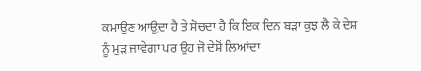ਕਮਾਉਣ ਆਉ਼ਦਾ ਹੈ ਤੇ ਸੋਚਦਾ ਹੈ ਕਿ ਇਕ ਦਿਨ ਬੜਾ ਕੁਝ ਲੈ ਕੇ ਦੇਸ਼ ਨੂੰ ਮੁੜ ਜਾਵੇਗਾ ਪਰ ਉਹ ਜੋ ਦੇਸ਼ੋਂ ਲਿਆਂਦਾ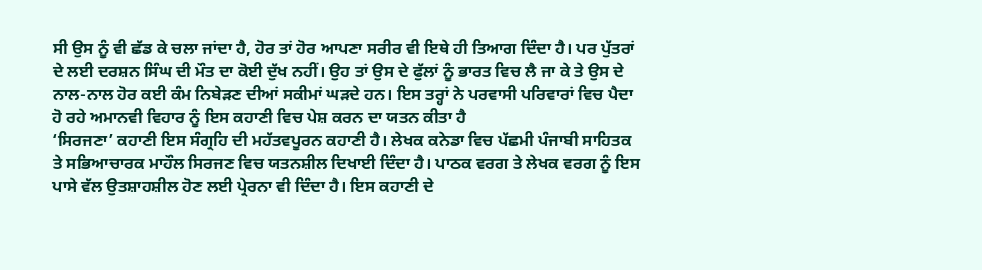ਸੀ ਉਸ ਨੂੰ ਵੀ ਛੱਡ ਕੇ ਚਲਾ ਜਾਂਦਾ ਹੈ, ਹੋਰ ਤਾਂ ਹੋਰ ਆਪਣਾ ਸਰੀਰ ਵੀ ਇਥੇ ਹੀ ਤਿਆਗ ਦਿੰਦਾ ਹੈ। ਪਰ ਪੁੱਤਰਾਂ ਦੇ ਲਈ ਦਰਸ਼ਨ ਸਿੰਘ ਦੀ ਮੌਤ ਦਾ ਕੋਈ ਦੁੱਖ ਨਹੀਂ। ਉਹ ਤਾਂ ਉਸ ਦੇ ਫੁੱਲਾਂ ਨੂੰ ਭਾਰਤ ਵਿਚ ਲੈ ਜਾ ਕੇ ਤੇ ਉਸ ਦੇ ਨਾਲ-ਨਾਲ ਹੋਰ ਕਈ ਕੰਮ ਨਿਬੇੜਣ ਦੀਆਂ ਸਕੀਮਾਂ ਘੜਦੇ ਹਨ। ਇਸ ਤਰ੍ਹਾਂ ਨੇ ਪਰਵਾਸੀ ਪਰਿਵਾਰਾਂ ਵਿਚ ਪੈਦਾ ਹੋ ਰਹੇ ਅਮਾਨਵੀ ਵਿਹਾਰ ਨੂੰ ਇਸ ਕਹਾਣੀ ਵਿਚ ਪੇਸ਼ ਕਰਨ ਦਾ ਯਤਨ ਕੀਤਾ ਹੈ
‘ਸਿਰਜਣਾ’ ਕਹਾਣੀ ਇਸ ਸੰਗ੍ਰਹਿ ਦੀ ਮਹੱਤਵਪੂਰਨ ਕਹਾਣੀ ਹੈ। ਲੇਖਕ ਕਨੇਡਾ ਵਿਚ ਪੱਛਮੀ ਪੰਜਾਬੀ ਸਾਹਿਤਕ ਤੇ ਸਭਿਆਚਾਰਕ ਮਾਹੌਲ ਸਿਰਜਣ ਵਿਚ ਯਤਨਸ਼ੀਲ ਦਿਖਾਈ ਦਿੰਦਾ ਹੈ। ਪਾਠਕ ਵਰਗ ਤੇ ਲੇਖਕ ਵਰਗ ਨੂੰ ਇਸ ਪਾਸੇ ਵੱਲ ਉਤਸ਼ਾਹਸ਼ੀਲ ਹੋਣ ਲਈ ਪ੍ਰੇਰਨਾ ਵੀ ਦਿੰਦਾ ਹੈ। ਇਸ ਕਹਾਣੀ ਦੇ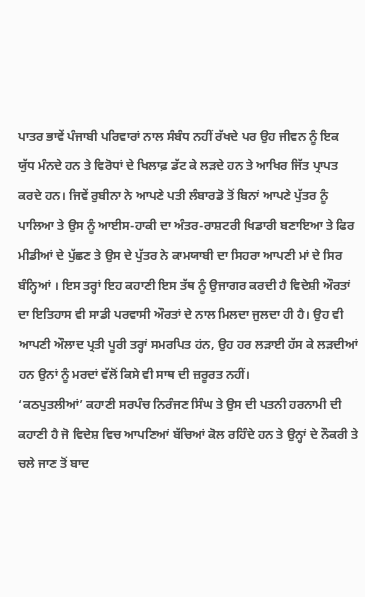ਪਾਤਰ ਭਾਵੇਂ ਪੰਜਾਬੀ ਪਰਿਵਾਰਾਂ ਨਾਲ ਸੰਬੰਧ ਨਹੀਂ ਰੱਖਦੇ ਪਰ ਉਹ ਜੀਵਨ ਨੂੰ ਇਕ ਯੁੱਧ ਮੰਨਦੇ ਹਨ ਤੇ ਵਿਰੋਧਾਂ ਦੇ ਖਿਲਾਫ਼ ਡੱਟ ਕੇ ਲੜਦੇ ਹਨ ਤੇ ਆਖਿਰ ਜਿੱਤ ਪ੍ਰਾਪਤ ਕਰਦੇ ਹਨ। ਜਿਵੇਂ ਰੁਬੀਨਾ ਨੇ ਆਪਣੇ ਪਤੀ ਲੰਬਾਰਡੋ ਤੋਂ ਬਿਨਾਂ ਆਪਣੇ ਪੁੱਤਰ ਨੂੰ ਪਾਲਿਆ ਤੇ ਉਸ ਨੂੰ ਆਈਸ-ਹਾਕੀ ਦਾ ਅੰਤਰ-ਰਾਸ਼ਟਰੀ ਖਿਡਾਰੀ ਬਣਾਇਆ ਤੇ ਫਿਰ ਮੀਡੀਆਂ ਦੇ ਪੁੱਛਣ ਤੇ ਉਸ ਦੇ ਪੁੱਤਰ ਨੇ ਕਾਮਯਾਬੀ ਦਾ ਸਿਹਰਾ ਆਪਣੀ ਮਾਂ ਦੇ ਸਿਰ ਬੰਨ੍ਹਿਆਂ । ਇਸ ਤਰ੍ਹਾਂ ਇਹ ਕਹਾਣੀ ਇਸ ਤੱਥ ਨੂੰ ਉਜਾਗਰ ਕਰਦੀ ਹੈ ਵਿਦੇਸ਼ੀ ਔਰਤਾਂ ਦਾ ਇਤਿਹਾਸ ਵੀ ਸਾਡੀ ਪਰਵਾਸੀ ਔਰਤਾਂ ਦੇ ਨਾਲ ਮਿਲਦਾ ਜੁਲਦਾ ਹੀ ਹੈ। ਉਹ ਵੀ ਆਪਣੀ ਔਲਾਦ ਪ੍ਰਤੀ ਪੂਰੀ ਤਰ੍ਹਾਂ ਸਮਰਪਿਤ ਹਂਨ, ਉਹ ਹਰ ਲੜਾਈ ਹੱਸ ਕੇ ਲੜਦੀਆਂ ਹਨ ਉਨਾਂ ਨੂੰ ਮਰਦਾਂ ਵੱਲੋਂ ਕਿਸੇ ਵੀ ਸਾਥ ਦੀ ਜ਼ਰੂਰਤ ਨਹੀਂ।
‘ਕਠਪੁਤਲੀਆਂ’ ਕਹਾਣੀ ਸਰਪੰਚ ਨਿਰੰਜਣ ਸਿੰਘ ਤੇ ਉਸ ਦੀ ਪਤਨੀ ਹਰਨਾਮੀ ਦੀ ਕਹਾਣੀ ਹੈ ਜੋ ਵਿਦੇਸ਼ ਵਿਚ ਆਪਣਿਆਂ ਬੱਚਿਆਂ ਕੋਲ ਰਹਿੰਦੇ ਹਨ ਤੇ ਉਨ੍ਹਾਂ ਦੇ ਨੌਕਰੀ ਤੇ ਚਲੇ ਜਾਣ ਤੋਂ ਬਾਦ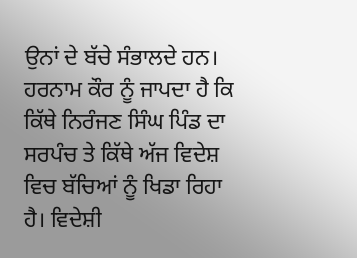ਉਨਾਂ ਦੇ ਬੱਚੇ ਸੰਭਾਲਦੇ ਹਨ। ਹਰਨਾਮ ਕੌਰ ਨੂੰ ਜਾਪਦਾ ਹੈ ਕਿ ਕਿੱਥੇ ਨਿਰੰਜਣ ਸਿੰਘ ਪਿੰਡ ਦਾ ਸਰਪੰਚ ਤੇ ਕਿੱਥੇ ਅੱਜ ਵਿਦੇਸ਼ ਵਿਚ ਬੱਚਿਆਂ ਨੂੰ ਖਿਡਾ ਰਿਹਾ ਹੈ। ਵਿਦੇਸ਼ੀ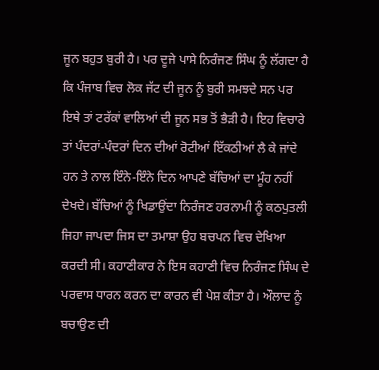ਜੂਨ ਬਹੁਤ ਬੁਰੀ ਹੈ। ਪਰ ਦੂਜੇ ਪਾਸੇ ਨਿਰੰਜਣ ਸਿੰਘ ਨੂੰ ਲੱਗਦਾ ਹੈ ਕਿ ਪੰਜਾਬ ਵਿਚ ਲੋਕ ਜੱਟ ਦੀ ਜੂਨ ਨੂੰ ਬੁਰੀ ਸਮਝਦੇ ਸਨ ਪਰ ਇਥੇ ਤਾਂ ਟਰੱਕਾਂ ਵਾਲਿਆਂ ਦੀ ਜੂਨ ਸਭ ਤੋਂ ਭੈੜੀ ਹੈ। ਇਹ ਵਿਚਾਰੇ ਤਾਂ ਪੰਦਰਾਂ-ਪੰਦਰਾਂ ਦਿਨ ਦੀਆਂ ਰੋਟੀਆਂ ਇੱਕਠੀਆਂ ਲੈ ਕੇ ਜਾਂਦੇ ਹਨ ਤੇ ਨਾਲ ਇੰਨੇ-ਇੰਨੇ ਦਿਨ ਆਪਣੇ ਬੱਚਿਆਂ ਦਾ ਮੂੰਹ ਨਹੀਂ ਦੇਖਦੇ। ਬੱਚਿਆਂ ਨੂੰ ਖਿਡਾਉਂਦਾ ਨਿਰੰਜਣ ਹਰਨਾਮੀ ਨੂੰ ਕਠਪੁਤਲੀ ਜਿਹਾ ਜਾਪਦਾ ਜਿਸ ਦਾ ਤਮਾਸ਼ਾ ਉਹ ਬਚਪਨ ਵਿਚ ਦੇਖਿਆ ਕਰਦੀ ਸੀ। ਕਹਾਣੀਕਾਰ ਨੇ ਇਸ ਕਹਾਣੀ ਵਿਚ ਨਿਰੰਜਣ ਸਿੰਘ ਦੇ ਪਰਵਾਸ ਧਾਰਨ ਕਰਨ ਦਾ ਕਾਰਨ ਵੀ ਪੇਸ਼ ਕੀਤਾ ਹੈ। ਔਲਾਦ ਨੂੰ ਬਚਾਉਣ ਦੀ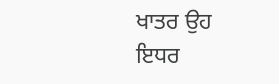ਖਾਤਰ ਉਹ ਇਧਰ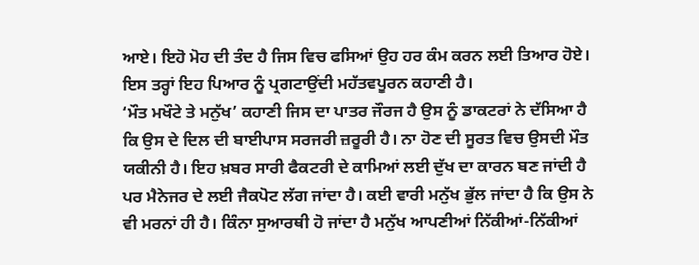ਆਏ। ਇਹੋ ਮੋਹ ਦੀ ਤੰਦ ਹੈ ਜਿਸ ਵਿਚ ਫਸਿਆਂ ਉਹ ਹਰ ਕੰਮ ਕਰਨ ਲਈ ਤਿਆਰ ਹੋਏ। ਇਸ ਤਰ੍ਹਾਂ ਇਹ ਪਿਆਰ ਨੂੰ ਪ੍ਰਗਟਾਉਂਦੀ ਮਹੱਤਵਪੂਰਨ ਕਹਾਣੀ ਹੈ।
‘ਮੌਤ ਮਖੌਟੇ ਤੇ ਮਨੁੱਖ’ ਕਹਾਣੀ ਜਿਸ ਦਾ ਪਾਤਰ ਜੌਰਜ ਹੈ ਉਸ ਨੂੰ ਡਾਕਟਰਾਂ ਨੇ ਦੱਸਿਆ ਹੈ ਕਿ ਉਸ ਦੇ ਦਿਲ ਦੀ ਬਾਈਪਾਸ ਸਰਜਰੀ ਜ਼ਰੂਰੀ ਹੈ। ਨਾ ਹੋਣ ਦੀ ਸੂਰਤ ਵਿਚ ਉਸਦੀ ਮੌਤ ਯਕੀਨੀ ਹੈ। ਇਹ ਖ਼ਬਰ ਸਾਰੀ ਫੈਕਟਰੀ ਦੇ ਕਾਮਿਆਂ ਲਈ ਦੁੱਖ ਦਾ ਕਾਰਨ ਬਣ ਜਾਂਦੀ ਹੈ ਪਰ ਮੈਨੇਜਰ ਦੇ ਲਈ ਜੈਕਪੋਟ ਲੱਗ ਜਾਂਦਾ ਹੈ। ਕਈ ਵਾਰੀ ਮਨੁੱਖ ਭੁੱਲ ਜਾਂਦਾ ਹੈ ਕਿ ਉਸ ਨੇ ਵੀ ਮਰਨਾਂ ਹੀ ਹੈ। ਕਿੰਨਾ ਸੁਆਰਥੀ ਹੋ ਜਾਂਦਾ ਹੈ ਮਨੁੱਖ ਆਪਣੀਆਂ ਨਿੱਕੀਆਂ-ਨਿੱਕੀਆਂ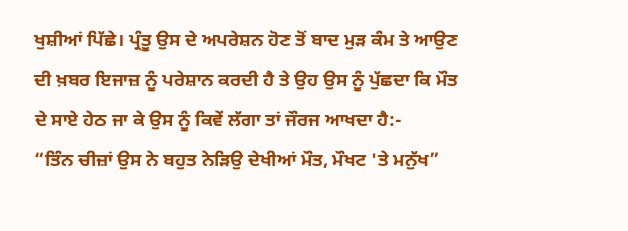ਖੁਸ਼ੀਆਂ ਪਿੱਛੇ। ਪ੍ਰੰਤੂ ਉਸ ਦੇ ਅਪਰੇਸ਼ਨ ਹੋਣ ਤੋਂ ਬਾਦ ਮੁੜ ਕੰਮ ਤੇ ਆਉਣ ਦੀ ਖ਼ਬਰ ਇਜਾਜ਼ ਨੂੰ ਪਰੇਸ਼ਾਨ ਕਰਦੀ ਹੈ ਤੇ ਉਹ ਉਸ ਨੂੰ ਪੁੱਛਦਾ ਕਿ ਮੌਤ ਦੇ ਸਾਏ ਹੇਠ ਜਾ ਕੇ ਉਸ ਨੂੰ ਕਿਵੇਂ ਲੱਗਾ ਤਾਂ ਜੌਰਜ ਆਖਦਾ ਹੈ:-
“ਤਿੰਨ ਚੀਜ਼ਾਂ ਉਸ ਨੇ ਬਹੁਤ ਨੇੜਿਉ ਦੇਖੀਆਂ ਮੌਤ, ਮੌਖਟ 'ਤੇ ਮਨੁੱਖ”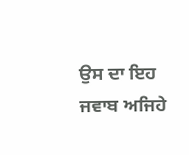ਉਸ ਦਾ ਇਹ ਜਵਾਬ ਅਜਿਹੇ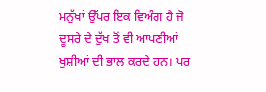ਮਨੁੱਖਾਂ ਉੱਪਰ ਇਕ ਵਿਅੰਗ ਹੈ ਜੋ ਦੂਸਰੇ ਦੇ ਦੁੱਖ ਤੋਂ ਵੀ ਆਪਣੀਆਂ ਖੁਸ਼ੀਆਂ ਦੀ ਭਾਲ ਕਰਦੇ ਹਨ। ਪਰ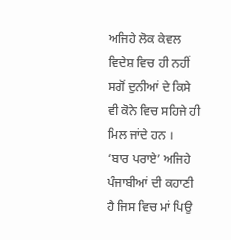ਅਜਿਹੇ ਲੋਕ ਕੇਵਲ ਵਿਦੇਸ਼ ਵਿਚ ਹੀ ਨਹੀਂ ਸਗੋਂ ਦੁਨੀਆਂ ਦੇ ਕਿਸੇ ਵੀ ਕੋਨੇ ਵਿਚ ਸਹਿਜੇ ਹੀ ਮਿਲ ਜਾਂਦੇ ਹਨ ।
‘ਬਾਰ ਪਰਾਏ’ ਅਜਿਹੇ ਪੰਜਾਬੀਆਂ ਦੀ ਕਹਾਣੀ ਹੈ ਜਿਸ ਵਿਚ ਮਾਂ ਪਿਉ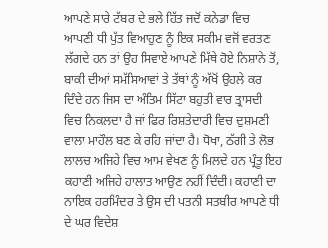ਆਪਣੇ ਸਾਰੇ ਟੱਬਰ ਦੇ ਭਲੇ ਹਿੱਤ ਜਦੋਂ ਕਨੇਡਾ ਵਿਚ ਆਪਣੀ ਧੀ ਪੁੱਤ ਵਿਆਹੁਣ ਨੂੰ ਇਕ ਸਕੀਮ ਵਜੋਂ ਵਰਤਣ ਲੱਗਦੇ ਹਨ ਤਾਂ ਉਹ ਸਿਵਾਏ ਆਪਣੇ ਮਿੱਥੇ ਹੋਏ ਨਿਸ਼ਾਨੇ ਤੋਂ, ਬਾਕੀ ਦੀਆਂ ਸਮੱਸਿਆਵਾਂ ਤੇ ਤੱਥਾਂ ਨੂੰ ਅੱਖੋਂ ਉਹਲੇ ਕਰ ਦਿੰਦੇ ਹਨ ਜਿਸ ਦਾ ਅੰਤਿਮ ਸਿੱਟਾ ਬਹੁਤੀ ਵਾਰ ਤ੍ਰਾਸਦੀ ਵਿਚ ਨਿਕਲਦਾ ਹੈ ਜਾਂ ਫਿਰ ਰਿਸ਼ਤੇਦਾਰੀ ਵਿਚ ਦੁਸ਼ਮਣੀ ਵਾਲਾ ਮਾਹੌਲ ਬਣ ਕੇ ਰਹਿ ਜਾਂਦਾ ਹੈ। ਧੋਖਾ, ਠੱਗੀ ਤੇ ਲੋਭ ਲਾਲਚ ਅਜਿਹੇ ਵਿਚ ਆਮ ਵੇਖਣ ਨੂੰ ਮਿਲਦੇ ਹਨ ਪ੍ਰੰਤੂ ਇਹ ਕਹਾਣੀ ਅਜਿਹੇ ਹਾਲਾਤ ਆਉਣ ਨਹੀਂ ਦਿੰਦੀ। ਕਹਾਣੀ ਦਾ ਨਾਇਕ ਹਰਮਿੰਦਰ ਤੇ ਉਸ ਦੀ ਪਤਨੀ ਸਤਬੀਰ ਆਪਣੇ ਧੀ ਦੇ ਘਰ ਵਿਦੇਸ਼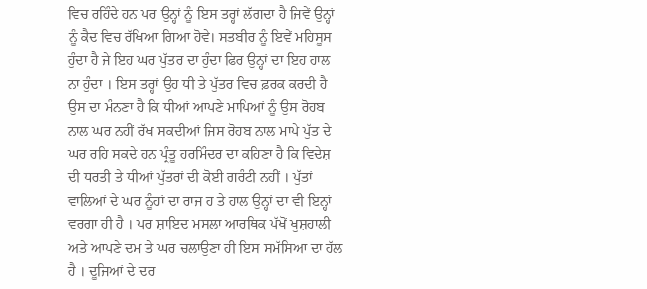ਵਿਚ ਰਹਿੰਦੇ ਹਨ ਪਰ ਉਨ੍ਹਾਂ ਨੂੰ ਇਸ ਤਰ੍ਹਾਂ ਲੱਗਦਾ ਹੈ ਜਿਵੇਂ ਉਨ੍ਹਾਂ ਨੂੰ ਕੈਦ ਵਿਚ ਰੱਖਿਆ ਗਿਆ ਹੋਵੇ। ਸਤਬੀਰ ਨੂੰ ਇਵੇਂ ਮਹਿਸੂਸ ਹੁੰਦਾ ਹੈ ਜੇ ਇਹ ਘਰ ਪੁੱਤਰ ਦਾ ਹੁੰਦਾ ਫਿਰ ਉਨ੍ਹਾਂ ਦਾ ਇਹ ਹਾਲ ਨਾ ਹੁੰਦਾ । ਇਸ ਤਰ੍ਹਾਂ ਉਹ ਧੀ ਤੇ ਪੁੱਤਰ ਵਿਚ ਫ਼ਰਕ ਕਰਦੀ ਹੈ ਉਸ ਦਾ ਮੰਨਣਾ ਹੈ ਕਿ ਧੀਆਂ ਆਪਣੇ ਮਾਪਿਆਂ ਨੂੰ ਉਸ ਰੋਹਬ ਨਾਲ ਘਰ ਨਹੀਂ ਰੱਖ ਸਕਦੀਆਂ ਜਿਸ ਰੋਹਬ ਨਾਲ ਮਾਪੇ ਪੁੱਤ ਦੇ ਘਰ ਰਹਿ ਸਕਦੇ ਹਨ ਪ੍ਰੰਤੂ ਹਰਮਿੰਦਰ ਦਾ ਕਹਿਣਾ ਹੈ ਕਿ ਵਿਦੇਸ਼ ਦੀ ਧਰਤੀ ਤੇ ਧੀਆਂ ਪੁੱਤਰਾਂ ਦੀ ਕੋਈ ਗਰੰਟੀ ਨਹੀਂ । ਪੁੱਤਾਂ ਵਾਲਿਆਂ ਦੇ ਘਰ ਨੂੰਹਾਂ ਦਾ ਰਾਜ ਹ ਤੇ ਹਾਲ ਉਨ੍ਹਾਂ ਦਾ ਵੀ ਇਨ੍ਹਾਂ ਵਰਗਾ ਹੀ ਹੈ । ਪਰ ਸ਼ਾਇਦ ਮਸਲਾ ਆਰਥਿਕ ਪੱਖੋਂ ਖੁਸ਼ਹਾਲੀ ਅਤੇ ਆਪਣੇ ਦਮ ਤੇ ਘਰ ਚਲਾਉਣਾ ਹੀ ਇਸ ਸਮੱਸਿਆ ਦਾ ਹੱਲ ਹੈ । ਦੂਜਿਆਂ ਦੇ ਦਰ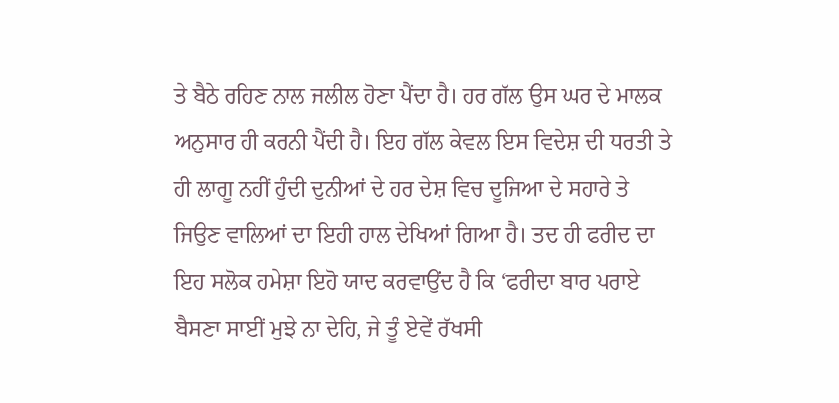ਤੇ ਬੈਠੇ ਰਹਿਣ ਨਾਲ ਜਲੀਲ ਹੋਣਾ ਪੈਂਦਾ ਹੈ। ਹਰ ਗੱਲ ਉਸ ਘਰ ਦੇ ਮਾਲਕ ਅਨੁਸਾਰ ਹੀ ਕਰਨੀ ਪੈਂਦੀ ਹੈ। ਇਹ ਗੱਲ ਕੇਵਲ ਇਸ ਵਿਦੇਸ਼ ਦੀ ਧਰਤੀ ਤੇ ਹੀ ਲਾਗੂ ਨਹੀਂ ਹੁੰਦੀ ਦੁਨੀਆਂ ਦੇ ਹਰ ਦੇਸ਼ ਵਿਚ ਦੂਜਿਆ ਦੇ ਸਹਾਰੇ ਤੇ ਜਿਉਣ ਵਾਲਿਆਂ ਦਾ ਇਹੀ ਹਾਲ ਦੇਖਿਆਂ ਗਿਆ ਹੈ। ਤਦ ਹੀ ਫਰੀਦ ਦਾ ਇਹ ਸਲੋਕ ਹਮੇਸ਼ਾ ਇਹੋ ਯਾਦ ਕਰਵਾਉਂਦ ਹੈ ਕਿ ‘ਫਰੀਦਾ ਬਾਰ ਪਰਾਏ ਬੈਸਣਾ ਸਾਈਂ ਮੁਝੇ ਨਾ ਦੇਹਿ, ਜੇ ਤੂੰ ਏਵੇਂ ਰੱਖਸੀ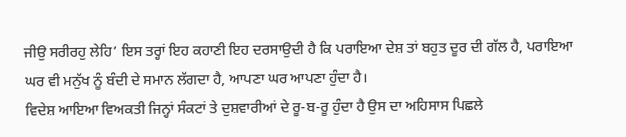ਜੀਉ ਸਰੀਰਹੁ ਲੇਹਿ’ ਇਸ ਤਰ੍ਹਾਂ ਇਹ ਕਹਾਣੀ ਇਹ ਦਰਸਾਉਦੀ ਹੈ ਕਿ ਪਰਾਇਆ ਦੇਸ਼ ਤਾਂ ਬਹੁਤ ਦੂਰ ਦੀ ਗੱਲ ਹੈ, ਪਰਾਇਆ ਘਰ ਵੀ ਮਨੁੱਖ ਨੂੰ ਬੰਦੀ ਦੇ ਸਮਾਨ ਲੱਗਦਾ ਹੈ, ਆਪਣਾ ਘਰ ਆਪਣਾ ਹੁੰਦਾ ਹੈ।
ਵਿਦੇਸ਼ ਆਇਆ ਵਿਅਕਤੀ ਜਿਨ੍ਹਾਂ ਸੰਕਟਾਂ ਤੇ ਦੁਸ਼ਵਾਰੀਆਂ ਦੇ ਰੂ-ਬ-ਰੂ ਹੁੰਦਾ ਹੈ ਉਸ ਦਾ ਅਹਿਸਾਸ ਪਿਛਲੇ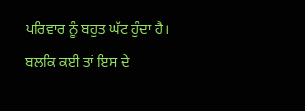ਪਰਿਵਾਰ ਨੂੰ ਬਹੁਤ ਘੱਟ ਹੁੰਦਾ ਹੈ। ਬਲਕਿ ਕਈ ਤਾਂ ਇਸ ਦੇ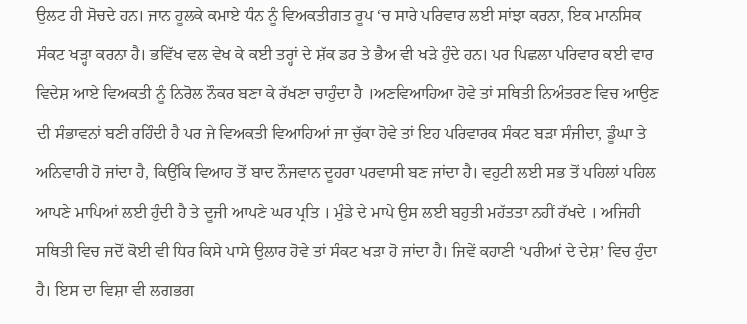ਉਲਟ ਹੀ ਸੋਚਦੇ ਹਨ। ਜਾਨ ਹੂਲਕੇ ਕਮਾਏ ਧੰਨ ਨੂੰ ਵਿਅਕਤੀਗਤ ਰੂਪ ‘ਚ ਸਾਰੇ ਪਰਿਵਾਰ ਲਈ ਸਾਂਝਾ ਕਰਨਾ, ਇਕ ਮਾਨਸਿਕ ਸੰਕਟ ਖੜ੍ਹਾ ਕਰਨਾ ਹੈ। ਭਵਿੱਖ ਵਲ ਵੇਖ ਕੇ ਕਈ ਤਰ੍ਹਾਂ ਦੇ ਸ਼ੱਕ ਡਰ ਤੇ ਭੈਅ ਵੀ ਖੜੇ ਹੁੰਦੇ ਹਨ। ਪਰ ਪਿਛਲਾ ਪਰਿਵਾਰ ਕਈ ਵਾਰ ਵਿਦੇਸ਼ ਆਏ ਵਿਅਕਤੀ ਨੂੰ ਨਿਰੋਲ ਨੌਕਰ ਬਣਾ ਕੇ ਰੱਖਣਾ ਚਾਹੁੰਦਾ ਹੈ ।ਅਣਵਿਆਹਿਆ ਹੋਵੇ ਤਾਂ ਸਥਿਤੀ ਨਿਅੰਤਰਣ ਵਿਚ ਆਉਣ ਦੀ ਸੰਭਾਵਨਾਂ ਬਣੀ ਰਹਿੰਦੀ ਹੈ ਪਰ ਜੇ ਵਿਅਕਤੀ ਵਿਆਹਿਆਂ ਜਾ ਚੁੱਕਾ ਹੋਵੇ ਤਾਂ ਇਹ ਪਰਿਵਾਰਕ ਸੰਕਟ ਬੜਾ ਸੰਜੀਦਾ, ਡੂੰਘਾ ਤੇ ਅਨਿਵਾਰੀ ਹੋ ਜਾਂਦਾ ਹੈ, ਕਿਉਂਕਿ ਵਿਆਹ ਤੋਂ ਬਾਦ ਨੌਜਵਾਨ ਦੂਹਰਾ ਪਰਵਾਸੀ ਬਣ ਜਾਂਦਾ ਹੈ। ਵਹੁਟੀ ਲਈ ਸਭ ਤੋਂ ਪਹਿਲਾਂ ਪਹਿਲ ਆਪਣੇ ਮਾਪਿਆਂ ਲਈ ਹੁੰਦੀ ਹੈ ਤੇ ਦੂਜੀ ਆਪਣੇ ਘਰ ਪ੍ਰਤਿ । ਮੁੰਡੇ ਦੇ ਮਾਪੇ ਉਸ ਲਈ ਬਹੁਤੀ ਮਹੱਤਤਾ ਨਹੀਂ ਰੱਖਦੇ । ਅਜਿਹੀ ਸਥਿਤੀ ਵਿਚ ਜਦੋਂ ਕੋਈ ਵੀ ਧਿਰ ਕਿਸੇ ਪਾਸੇ ਉਲਾਰ ਹੋਵੇ ਤਾਂ ਸੰਕਟ ਖੜਾ ਹੋ ਜਾਂਦਾ ਹੈ। ਜਿਵੇਂ ਕਹਾਣੀ ‘ਪਰੀਆਂ ਦੇ ਦੇਸ਼’ ਵਿਚ ਹੁੰਦਾ ਹੈ। ਇਸ ਦਾ ਵਿਸ਼ਾ ਵੀ ਲਗਭਗ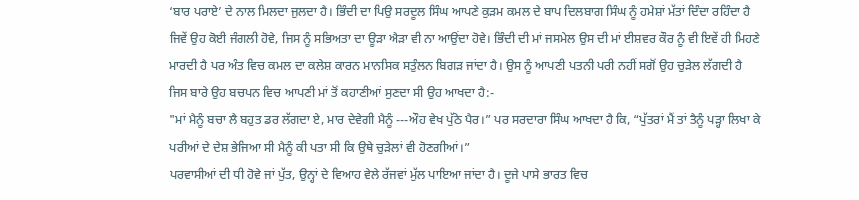‘ਬਾਰ ਪਰਾਏ’ ਦੇ ਨਾਲ ਮਿਲਦਾ ਜੁਲਦਾ ਹੈ। ਭਿੰਦੀ ਦਾ ਪਿਉ ਸਰਦੂਲ ਸਿੰਘ ਆਪਣੇ ਕੁੜਮ ਕਮਲ ਦੇ ਬਾਪ ਦਿਲਬਾਗ ਸਿੰਘ ਨੂੰ ਹਮੇਸ਼ਾਂ ਮੱਤਾਂ ਦਿੰਦਾ ਰਹਿੰਦਾ ਹੈ ਜਿਵੇਂ ਉਹ ਕੋਈ ਜੰਗਲੀ ਹੋਵੇ, ਜਿਸ ਨੂੰ ਸਭਿਅਤਾ ਦਾ ਊੜਾ ਐੜਾ ਵੀ ਨਾ ਆਉਂਦਾ ਹੋਵੇ। ਭਿੰਦੀ ਦੀ ਮਾਂ ਜਸਮੇਲ ਉਸ ਦੀ ਮਾਂ ਈਸ਼ਵਰ ਕੌਰ ਨੂੰ ਵੀ ਇਵੇਂ ਹੀ ਮਿਹਣੇ ਮਾਰਦੀ ਹੈ ਪਰ ਅੰਤ ਵਿਚ ਕਮਲ ਦਾ ਕਲੇਸ਼ ਕਾਰਨ ਮਾਨਸਿਕ ਸਤੁੰਲਨ ਬਿਗੜ ਜਾਂਦਾ ਹੈ। ਉਸ ਨੂੰ ਆਪਣੀ ਪਤਨੀ ਪਰੀ ਨਹੀਂ ਸਗੋਂ ਉਹ ਚੁੜੇਲ ਲੱਗਦੀ ਹੈ ਜਿਸ ਬਾਰੇ ਉਹ ਬਚਪਨ ਵਿਚ ਆਪਣੀ ਮਾਂ ਤੋਂ ਕਹਾਣੀਆਂ ਸੁਣਦਾ ਸੀ ਉਹ ਆਖਦਾ ਹੈ:-
"ਮਾਂ ਮੈਨੂੰ ਬਚਾ ਲੈ ਬਹੁਤ ਡਰ ਲੱਗਦਾ ਏ, ਮਾਰ ਦੇਵੇਗੀ ਮੈਨੂੰ ---ਔਹ ਵੇਖ ਪੁੱਠੇ ਪੈਰ।” ਪਰ ਸਰਦਾਰਾ ਸਿੰਘ ਆਖਦਾ ਹੈ ਕਿ, “ਪੁੱਤਰਾਂ ਮੈਂ ਤਾਂ ਤੈਨੂੰ ਪੜ੍ਹਾ ਲਿਖਾ ਕੇ ਪਰੀਆਂ ਦੇ ਦੇਸ਼ ਭੇਜਿਆ ਸੀ ਮੈਨੂੰ ਕੀ ਪਤਾ ਸੀ ਕਿ ਉਥੇ ਚੁੜੇਲਾਂ ਵੀ ਹੋਣਗੀਆਂ।”
ਪਰਵਾਸੀਆਂ ਦੀ ਧੀ ਹੋਵੇ ਜਾਂ ਪੁੱਤ, ਉਨ੍ਹਾਂ ਦੇ ਵਿਆਹ ਵੇਲੇ ਰੱਜਵਾਂ ਮੁੱਲ ਪਾਇਆ ਜਾਂਦਾ ਹੈ। ਦੂਜੇ ਪਾਸੇ ਭਾਰਤ ਵਿਚ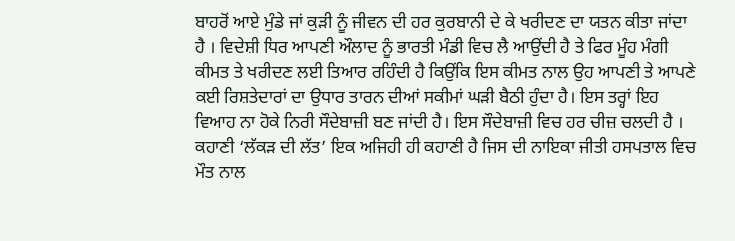ਬਾਹਰੋਂ ਆਏ ਮੁੰਡੇ ਜਾਂ ਕੁੜੀ ਨੂੰ ਜੀਵਨ ਦੀ ਹਰ ਕੁਰਬਾਨੀ ਦੇ ਕੇ ਖਰੀਦਣ ਦਾ ਯਤਨ ਕੀਤਾ ਜਾਂਦਾ ਹੈ । ਵਿਦੇਸ਼ੀ ਧਿਰ ਆਪਣੀ ਔਲਾਦ ਨੂੰ ਭਾਰਤੀ ਮੰਡੀ ਵਿਚ ਲੈ ਆਉਂਦੀ ਹੈ ਤੇ ਫਿਰ ਮੂੰਹ ਮੰਗੀ ਕੀਮਤ ਤੇ ਖਰੀਦਣ ਲਈ ਤਿਆਰ ਰਹਿੰਦੀ ਹੈ ਕਿਉਂਕਿ ਇਸ ਕੀਮਤ ਨਾਲ ਉਹ ਆਪਣੀ ਤੇ ਆਪਣੇ ਕਈ ਰਿਸ਼ਤੇਦਾਰਾਂ ਦਾ ਉਧਾਰ ਤਾਰਨ ਦੀਆਂ ਸਕੀਮਾਂ ਘੜੀ ਬੈਠੀ ਹੁੰਦਾ ਹੈ। ਇਸ ਤਰ੍ਹਾਂ ਇਹ ਵਿਆਹ ਨਾ ਹੋਕੇ ਨਿਰੀ ਸੌਦੇਬਾਜ਼ੀ ਬਣ ਜਾਂਦੀ ਹੈ। ਇਸ ਸੌਦੇਬਾਜ਼ੀ ਵਿਚ ਹਰ ਚੀਜ਼ ਚਲਦੀ ਹੈ । ਕਹਾਣੀ ‘ਲੱਕੜ ਦੀ ਲੱਤ’ ਇਕ ਅਜਿਹੀ ਹੀ ਕਹਾਣੀ ਹੈ ਜਿਸ ਦੀ ਨਾਇਕਾ ਜੀਤੀ ਹਸਪਤਾਲ ਵਿਚ ਮੌਤ ਨਾਲ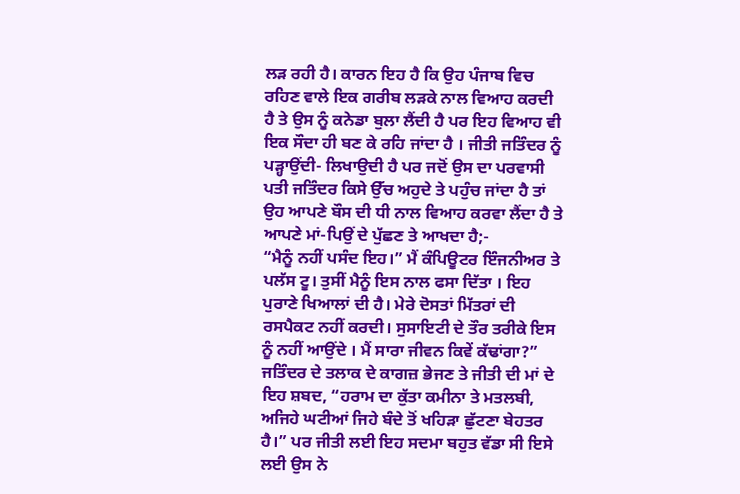ਲੜ ਰਹੀ ਹੈ। ਕਾਰਨ ਇਹ ਹੈ ਕਿ ਉਹ ਪੰਜਾਬ ਵਿਚ ਰਹਿਣ ਵਾਲੇ ਇਕ ਗਰੀਬ ਲੜਕੇ ਨਾਲ ਵਿਆਹ ਕਰਦੀ ਹੈ ਤੇ ਉਸ ਨੂੰ ਕਨੇਡਾ ਬੁਲਾ ਲੈਂਦੀ ਹੈ ਪਰ ਇਹ ਵਿਆਹ ਵੀ ਇਕ ਸੌਦਾ ਹੀ ਬਣ ਕੇ ਰਹਿ ਜਾਂਦਾ ਹੈ । ਜੀਤੀ ਜਤਿੰਦਰ ਨੂੰ ਪੜ੍ਹਾਉਂਦੀ- ਲਿਖਾਉਦੀ ਹੈ ਪਰ ਜਦੋਂ ਉਸ ਦਾ ਪਰਵਾਸੀ ਪਤੀ ਜਤਿੰਦਰ ਕਿਸੇ ਉੱਚ ਅਹੁਦੇ ਤੇ ਪਹੁੰਚ ਜਾਂਦਾ ਹੈ ਤਾਂ ਉਹ ਆਪਣੇ ਬੌਸ ਦੀ ਧੀ ਨਾਲ ਵਿਆਹ ਕਰਵਾ ਲੈਂਦਾ ਹੈ ਤੇ ਆਪਣੇ ਮਾਂ-ਪਿਉਂ ਦੇ ਪੁੱਛਣ ਤੇ ਆਖਦਾ ਹੈ;-
“ਮੈਨੂੰ ਨਹੀਂ ਪਸੰਦ ਇਹ।” ਮੈਂ ਕੰਪਿਊਟਰ ਇੰਜਨੀਅਰ ਤੇ ਪਲੱਸ ਟੂ। ਤੁਸੀਂ ਮੈਨੂੰ ਇਸ ਨਾਲ ਫਸਾ ਦਿੱਤਾ । ਇਹ ਪੁਰਾਣੇ ਖਿਆਲਾਂ ਦੀ ਹੈ। ਮੇਰੇ ਦੋਸਤਾਂ ਮਿੱਤਰਾਂ ਦੀ ਰਸਪੈਕਟ ਨਹੀਂ ਕਰਦੀ। ਸੁਸਾਇਟੀ ਦੇ ਤੌਰ ਤਰੀਕੇ ਇਸ ਨੂੰ ਨਹੀਂ ਆਉਂਦੇ । ਮੈਂ ਸਾਰਾ ਜੀਵਨ ਕਿਵੇਂ ਕੱਢਾਂਗਾ?”
ਜਤਿੰਦਰ ਦੇ ਤਲਾਕ ਦੇ ਕਾਗਜ਼ ਭੇਜਣ ਤੇ ਜੀਤੀ ਦੀ ਮਾਂ ਦੇ ਇਹ ਸ਼ਬਦ, “ਹਰਾਮ ਦਾ ਕੁੱਤਾ ਕਮੀਨਾ ਤੇ ਮਤਲਬੀ, ਅਜਿਹੇ ਘਟੀਆਂ ਜਿਹੇ ਬੰਦੇ ਤੋਂ ਖਹਿੜਾ ਛੁੱਟਣਾ ਬੇਹਤਰ ਹੈ।” ਪਰ ਜੀਤੀ ਲਈ ਇਹ ਸਦਮਾ ਬਹੁਤ ਵੱਡਾ ਸੀ ਇਸੇ ਲਈ ਉਸ ਨੇ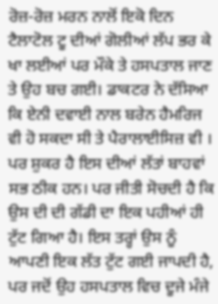ਰੋਜ਼-ਰੋਜ਼ ਮਰਨ ਨਾਲੋਂ ਇਕੋ ਦਿਨ ਟੈਲਾਟੋਲ ਟੂ ਦੀਆਂ ਗੋਲੀਆਂ ਲੱਪ ਭਰ ਕੇ ਖਾ ਲਈਆਂ ਪਰ ਮੌਕੇ ਤੇ ਹਸਪਤਾਲ ਜਾਣ ਤੇ ਉਹ ਬਚ ਗਈ। ਡਾਕਟਰ ਨੇ ਦੱਸਿਆ ਕਿ ਏਨੀ ਦਵਾਈ ਨਾਲ ਬਰੇਨ ਹੈਮਰਿਜ ਵੀ ਹੋ ਸਕਦਾ ਸੀ ਤੇ ਪੈਰਾਲਾਈਸਿਜ਼ ਵੀ । ਪਰ ਸ਼ੁਕਰ ਹੈ ਇਸ ਦੀਆਂ ਲੱਤਾਂ ਬਾਹਵਾਂ ਸਭ ਠੀਕ ਹਨ। ਪਰ ਜੀਤੀ ਸੋਚਦੀ ਹੈ ਕਿ ਉਸ ਦੀ ਦੀ ਗੱਡੀ ਦਾ ਇਕ ਪਹੀਆਂ ਹੀ ਟੁੱਟ ਗਿਆ ਹੈ। ਇਸ ਤਰ੍ਹਾਂ ਉਸ ਨੂੰ ਆਪਣੀ ਇਕ ਲੱਤ ਟੁੱਟ ਗਈ ਜਾਪਦੀ ਹੈ, ਪਰ ਜਦੋਂ ਉਹ ਹਸਪਤਾਲ ਵਿਚ ਦੂਜੇ ਮੰਜੇ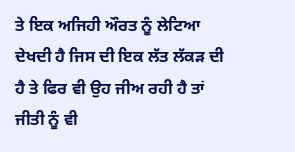ਤੇ ਇਕ ਅਜਿਹੀ ਔਰਤ ਨੂੰ ਲੇਟਿਆ ਦੇਖਦੀ ਹੈ ਜਿਸ ਦੀ ਇਕ ਲੱਤ ਲੱਕੜ ਦੀ ਹੈ ਤੇ ਫਿਰ ਵੀ ਉਹ ਜੀਅ ਰਹੀ ਹੈ ਤਾਂ ਜੀਤੀ ਨੂੰ ਵੀ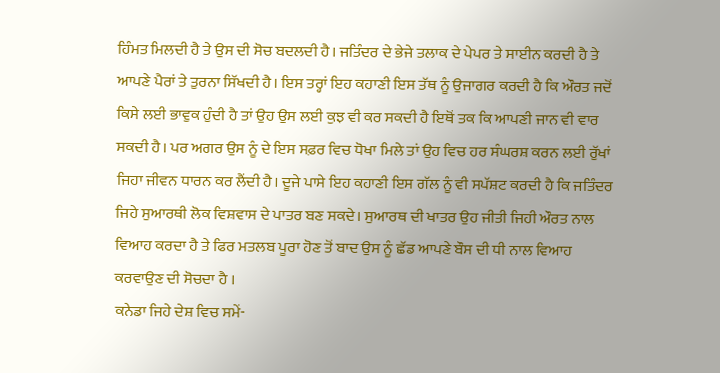ਹਿੰਮਤ ਮਿਲਦੀ ਹੈ ਤੇ ਉਸ ਦੀ ਸੋਚ ਬਦਲਦੀ ਹੈ। ਜਤਿੰਦਰ ਦੇ ਭੇਜੇ ਤਲਾਕ ਦੇ ਪੇਪਰ ਤੇ ਸਾਈਨ ਕਰਦੀ ਹੈ ਤੇ ਆਪਣੇ ਪੈਰਾਂ ਤੇ ਤੁਰਨਾ ਸਿੱਖਦੀ ਹੈ। ਇਸ ਤਰ੍ਹਾਂ ਇਹ ਕਹਾਣੀ ਇਸ ਤੱਥ ਨੂੰ ਉਜਾਗਰ ਕਰਦੀ ਹੈ ਕਿ ਔਰਤ ਜਦੋਂ ਕਿਸੇ ਲਈ ਭਾਵੁਕ ਹੁੰਦੀ ਹੈ ਤਾਂ ਉਹ ਉਸ ਲਈ ਕੁਝ ਵੀ ਕਰ ਸਕਦੀ ਹੈ ਇਥੋਂ ਤਕ ਕਿ ਆਪਣੀ ਜਾਨ ਵੀ ਵਾਰ ਸਕਦੀ ਹੈ। ਪਰ ਅਗਰ ਉਸ ਨੂੰ ਦੇ ਇਸ ਸਫ਼ਰ ਵਿਚ ਧੋਖਾ ਮਿਲੇ ਤਾਂ ਉਹ ਵਿਚ ਹਰ ਸੰਘਰਸ਼ ਕਰਨ ਲਈ ਰੁੱਖਾਂ ਜਿਹਾ ਜੀਵਨ ਧਾਰਨ ਕਰ ਲੈਂਦੀ ਹੈ। ਦੂਜੇ ਪਾਸੇ ਇਹ ਕਹਾਣੀ ਇਸ ਗੱਲ ਨੂੰ ਵੀ ਸਪੱਸ਼ਟ ਕਰਦੀ ਹੈ ਕਿ ਜਤਿੰਦਰ ਜਿਹੇ ਸੁਆਰਥੀ ਲੋਕ ਵਿਸ਼ਵਾਸ ਦੇ ਪਾਤਰ ਬਣ ਸਕਦੇ। ਸੁਆਰਥ ਦੀ ਖਾਤਰ ਉਹ ਜੀਤੀ ਜਿਹੀ ਔਰਤ ਨਾਲ ਵਿਆਹ ਕਰਦਾ ਹੈ ਤੇ ਫਿਰ ਮਤਲਬ ਪੂਰਾ ਹੋਣ ਤੋਂ ਬਾਦ ਉਸ ਨੂੰ ਛੱਡ ਆਪਣੇ ਬੌਸ ਦੀ ਧੀ ਨਾਲ ਵਿਆਹ ਕਰਵਾਉਣ ਦੀ ਸੋਚਦਾ ਹੈ ।
ਕਨੇਡਾ ਜਿਹੇ ਦੇਸ਼ ਵਿਚ ਸਮੇਂ-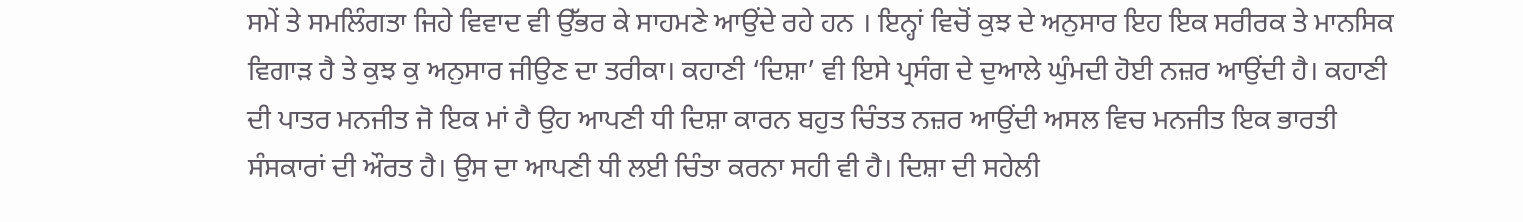ਸਮੇਂ ਤੇ ਸਮਲਿੰਗਤਾ ਜਿਹੇ ਵਿਵਾਦ ਵੀ ਉੱਭਰ ਕੇ ਸਾਹਮਣੇ ਆਉਂਦੇ ਰਹੇ ਹਨ । ਇਨ੍ਹਾਂ ਵਿਚੋਂ ਕੁਝ ਦੇ ਅਨੁਸਾਰ ਇਹ ਇਕ ਸਰੀਰਕ ਤੇ ਮਾਨਸਿਕ ਵਿਗਾੜ ਹੈ ਤੇ ਕੁਝ ਕੁ ਅਨੁਸਾਰ ਜੀਉਣ ਦਾ ਤਰੀਕਾ। ਕਹਾਣੀ ‘ਦਿਸ਼ਾ’ ਵੀ ਇਸੇ ਪ੍ਰਸੰਗ ਦੇ ਦੁਆਲੇ ਘੁੰਮਦੀ ਹੋਈ ਨਜ਼ਰ ਆਉਂਦੀ ਹੈ। ਕਹਾਣੀ ਦੀ ਪਾਤਰ ਮਨਜੀਤ ਜੋ ਇਕ ਮਾਂ ਹੈ ਉਹ ਆਪਣੀ ਧੀ ਦਿਸ਼ਾ ਕਾਰਨ ਬਹੁਤ ਚਿੰਤਤ ਨਜ਼ਰ ਆਉਂਦੀ ਅਸਲ ਵਿਚ ਮਨਜੀਤ ਇਕ ਭਾਰਤੀ ਸੰਸਕਾਰਾਂ ਦੀ ਔਰਤ ਹੈ। ਉਸ ਦਾ ਆਪਣੀ ਧੀ ਲਈ ਚਿੰਤਾ ਕਰਨਾ ਸਹੀ ਵੀ ਹੈ। ਦਿਸ਼ਾ ਦੀ ਸਹੇਲੀ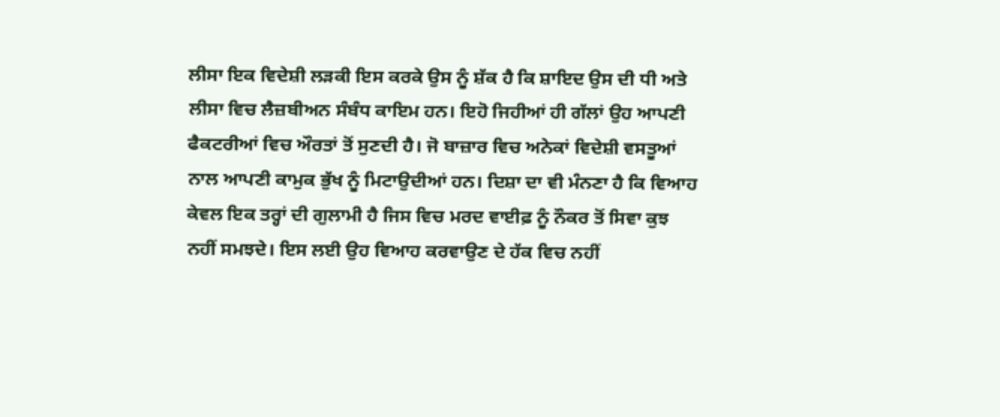ਲੀਸਾ ਇਕ ਵਿਦੇਸ਼ੀ ਲੜਕੀ ਇਸ ਕਰਕੇ ਉਸ ਨੂੰ ਸ਼ੱਕ ਹੈ ਕਿ ਸ਼ਾਇਦ ਉਸ ਦੀ ਧੀ ਅਤੇ ਲੀਸਾ ਵਿਚ ਲੈਜ਼ਬੀਅਨ ਸੰਬੰਧ ਕਾਇਮ ਹਨ। ਇਹੋ ਜਿਹੀਆਂ ਹੀ ਗੱਲਾਂ ਉਹ ਆਪਣੀ ਫੈਕਟਰੀਆਂ ਵਿਚ ਔਰਤਾਂ ਤੋਂ ਸੁਣਦੀ ਹੈ। ਜੋ ਬਾਜ਼ਾਰ ਵਿਚ ਅਨੇਕਾਂ ਵਿਦੇਸ਼ੀ ਵਸਤੂਆਂ ਨਾਲ ਆਪਣੀ ਕਾਮੁਕ ਭੁੱਖ ਨੂੰ ਮਿਟਾਉਦੀਆਂ ਹਨ। ਦਿਸ਼ਾ ਦਾ ਵੀ ਮੰਨਣਾ ਹੈ ਕਿ ਵਿਆਹ ਕੇਵਲ ਇਕ ਤਰ੍ਹਾਂ ਦੀ ਗੁਲਾਮੀ ਹੈ ਜਿਸ ਵਿਚ ਮਰਦ ਵਾਈਫ਼ ਨੂੰ ਨੌਕਰ ਤੋਂ ਸਿਵਾ ਕੁਝ ਨਹੀਂ ਸਮਝਦੇ। ਇਸ ਲਈ ਉਹ ਵਿਆਹ ਕਰਵਾਉਣ ਦੇ ਹੱਕ ਵਿਚ ਨਹੀਂ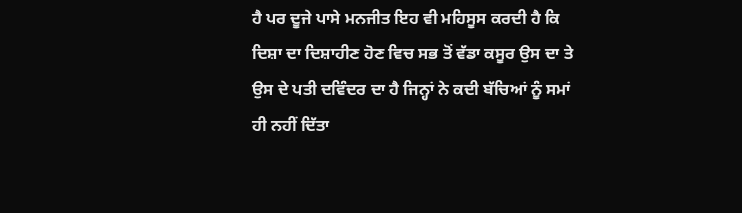ਹੈ ਪਰ ਦੂਜੇ ਪਾਸੇ ਮਨਜੀਤ ਇਹ ਵੀ ਮਹਿਸੂਸ ਕਰਦੀ ਹੈ ਕਿ ਦਿਸ਼ਾ ਦਾ ਦਿਸ਼ਾਹੀਣ ਹੋਣ ਵਿਚ ਸਭ ਤੋਂ ਵੱਡਾ ਕਸੂਰ ਉਸ ਦਾ ਤੇ ਉਸ ਦੇ ਪਤੀ ਦਵਿੰਦਰ ਦਾ ਹੈ ਜਿਨ੍ਹਾਂ ਨੇ ਕਦੀ ਬੱਚਿਆਂ ਨੂੰ ਸਮਾਂ ਹੀ ਨਹੀਂ ਦਿੱਤਾ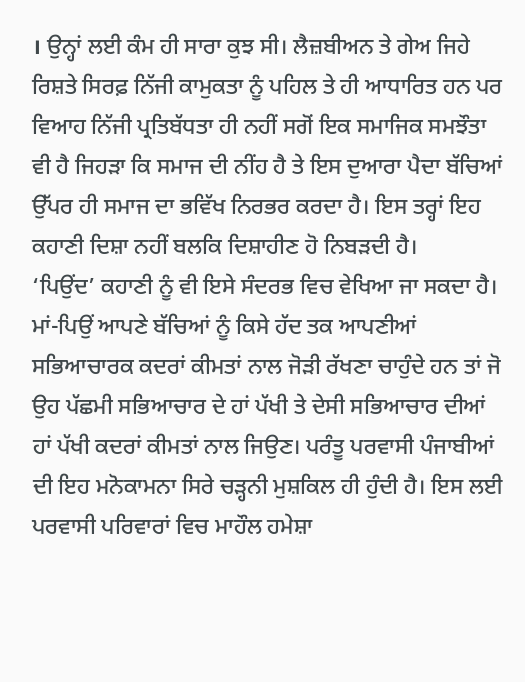। ਉਨ੍ਹਾਂ ਲਈ ਕੰਮ ਹੀ ਸਾਰਾ ਕੁਝ ਸੀ। ਲੈਜ਼ਬੀਅਨ ਤੇ ਗੇਅ ਜਿਹੇ ਰਿਸ਼ਤੇ ਸਿਰਫ਼ ਨਿੱਜੀ ਕਾਮੁਕਤਾ ਨੂੰ ਪਹਿਲ ਤੇ ਹੀ ਆਧਾਰਿਤ ਹਨ ਪਰ ਵਿਆਹ ਨਿੱਜੀ ਪ੍ਰਤਿਬੱਧਤਾ ਹੀ ਨਹੀਂ ਸਗੋਂ ਇਕ ਸਮਾਜਿਕ ਸਮਝੌਤਾ ਵੀ ਹੈ ਜਿਹੜਾ ਕਿ ਸਮਾਜ ਦੀ ਨੀਂਹ ਹੈ ਤੇ ਇਸ ਦੁਆਰਾ ਪੈਦਾ ਬੱਚਿਆਂ ਉੱਪਰ ਹੀ ਸਮਾਜ ਦਾ ਭਵਿੱਖ ਨਿਰਭਰ ਕਰਦਾ ਹੈ। ਇਸ ਤਰ੍ਹਾਂ ਇਹ ਕਹਾਣੀ ਦਿਸ਼ਾ ਨਹੀਂ ਬਲਕਿ ਦਿਸ਼ਾਹੀਣ ਹੋ ਨਿਬੜਦੀ ਹੈ।
‘ਪਿਉਂਦ’ ਕਹਾਣੀ ਨੂੰ ਵੀ ਇਸੇ ਸੰਦਰਭ ਵਿਚ ਵੇਖਿਆ ਜਾ ਸਕਦਾ ਹੈ। ਮਾਂ-ਪਿਉਂ ਆਪਣੇ ਬੱਚਿਆਂ ਨੂੰ ਕਿਸੇ ਹੱਦ ਤਕ ਆਪਣੀਆਂ ਸਭਿਆਚਾਰਕ ਕਦਰਾਂ ਕੀਮਤਾਂ ਨਾਲ ਜੋੜੀ ਰੱਖਣਾ ਚਾਹੁੰਦੇ ਹਨ ਤਾਂ ਜੋ ਉਹ ਪੱਛਮੀ ਸਭਿਆਚਾਰ ਦੇ ਹਾਂ ਪੱਖੀ ਤੇ ਦੇਸੀ ਸਭਿਆਚਾਰ ਦੀਆਂ ਹਾਂ ਪੱਖੀ ਕਦਰਾਂ ਕੀਮਤਾਂ ਨਾਲ ਜਿਉਣ। ਪਰੰਤੂ ਪਰਵਾਸੀ ਪੰਜਾਬੀਆਂ ਦੀ ਇਹ ਮਨੋਕਾਮਨਾ ਸਿਰੇ ਚੜ੍ਹਨੀ ਮੁਸ਼ਕਿਲ ਹੀ ਹੁੰਦੀ ਹੈ। ਇਸ ਲਈ ਪਰਵਾਸੀ ਪਰਿਵਾਰਾਂ ਵਿਚ ਮਾਹੌਲ ਹਮੇਸ਼ਾ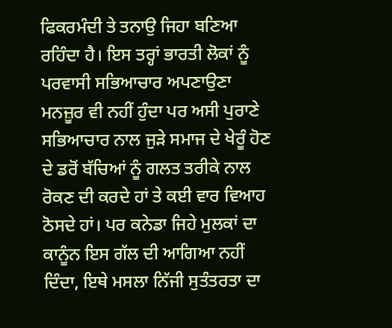ਫਿਕਰਮੰਦੀ ਤੇ ਤਨਾਉ ਜਿਹਾ ਬਣਿਆ ਰਹਿੰਦਾ ਹੈ। ਇਸ ਤਰ੍ਹਾਂ ਭਾਰਤੀ ਲੋਕਾਂ ਨੂੰ ਪਰਵਾਸੀ ਸਭਿਆਚਾਰ ਅਪਣਾਉਣਾ ਮਨਜ਼ੂਰ ਵੀ ਨਹੀਂ ਹੁੰਦਾ ਪਰ ਅਸੀ ਪੁਰਾਣੇ ਸਭਿਆਚਾਰ ਨਾਲ ਜੁੜੇ ਸਮਾਜ ਦੇ ਖੇਰੂੰ ਹੋਣ ਦੇ ਡਰੋਂ ਬੱਚਿਆਂ ਨੂੰ ਗਲਤ ਤਰੀਕੇ ਨਾਲ ਰੋਕਣ ਦੀ ਕਰਦੇ ਹਾਂ ਤੇ ਕਈ ਵਾਰ ਵਿਆਹ ਠੋਸਦੇ ਹਾਂ। ਪਰ ਕਨੇਡਾ ਜਿਹੇ ਮੁਲਕਾਂ ਦਾ ਕਾਨੂੰਨ ਇਸ ਗੱਲ ਦੀ ਆਗਿਆ ਨਹੀਂ ਦਿੰਦਾ, ਇਥੇ ਮਸਲਾ ਨਿੱਜੀ ਸੁਤੰਤਰਤਾ ਦਾ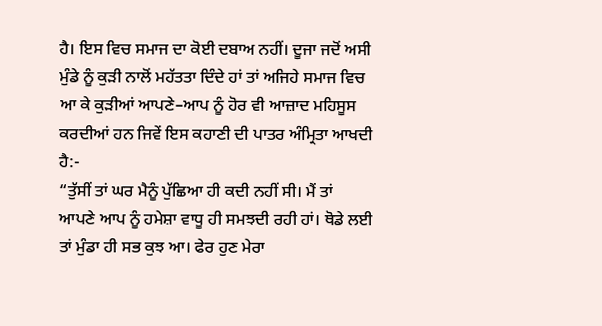ਹੈ। ਇਸ ਵਿਚ ਸਮਾਜ ਦਾ ਕੋਈ ਦਬਾਅ ਨਹੀਂ। ਦੂਜਾ ਜਦੋਂ ਅਸੀ ਮੁੰਡੇ ਨੂੰ ਕੁੜੀ ਨਾਲੋਂ ਮਹੱਤਤਾ ਦਿੰਦੇ ਹਾਂ ਤਾਂ ਅਜਿਹੇ ਸਮਾਜ ਵਿਚ ਆ ਕੇ ਕੁੜੀਆਂ ਆਪਣੇ–ਆਪ ਨੂੰ ਹੋਰ ਵੀ ਆਜ਼ਾਦ ਮਹਿਸੂਸ ਕਰਦੀਆਂ ਹਨ ਜਿਵੇਂ ਇਸ ਕਹਾਣੀ ਦੀ ਪਾਤਰ ਅੰਮ੍ਰਿਤਾ ਆਖਦੀ ਹੈ:-
“ਤੁੱਸੀਂ ਤਾਂ ਘਰ ਮੈਨੂੰ ਪੁੱਛਿਆ ਹੀ ਕਦੀ ਨਹੀਂ ਸੀ। ਮੈਂ ਤਾਂ ਆਪਣੇ ਆਪ ਨੂੰ ਹਮੇਸ਼ਾ ਵਾਧੂ ਹੀ ਸਮਝਦੀ ਰਹੀ ਹਾਂ। ਥੋਡੇ ਲਈ ਤਾਂ ਮੁੰਡਾ ਹੀ ਸਭ ਕੁਝ ਆ। ਫੇਰ ਹੁਣ ਮੇਰਾ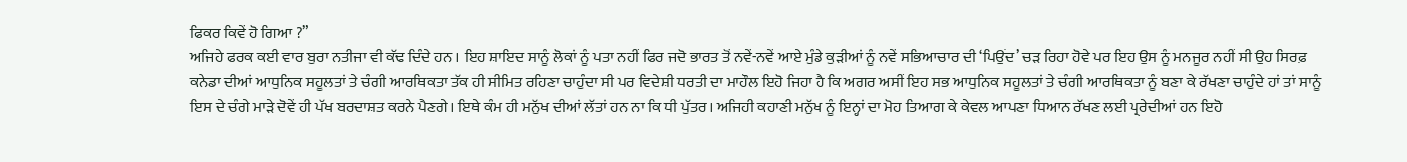ਫਿਕਰ ਕਿਵੇਂ ਹੋ ਗਿਆ ?”
ਅਜਿਹੇ ਫਰਕ ਕਈ ਵਾਰ ਬੁਰਾ ਨਤੀਜਾ ਵੀ ਕੱਢ ਦਿੰਦੇ ਹਨ । ਇਹ ਸ਼ਾਇਦ ਸਾਨੂੰ ਲੋਕਾਂ ਨੂੰ ਪਤਾ ਨਹੀਂ ਫਿਰ ਜਦੋ ਭਾਰਤ ਤੋਂ ਨਵੇਂ-ਨਵੇਂ ਆਏ ਮੁੰਡੇ ਕੁੜੀਆਂ ਨੂੰ ਨਵੇਂ ਸਭਿਆਚਾਰ ਦੀ ‘ਪਿਉਂਦ’ ਚੜ ਰਿਹਾ ਹੋਵੇ ਪਰ ਇਹ ਉਸ ਨੂੰ ਮਨਜੂਰ ਨਹੀਂ ਸੀ ਉਹ ਸਿਰਫ਼ ਕਨੇਡਾ ਦੀਆਂ ਆਧੁਨਿਕ ਸਹੂਲਤਾਂ ਤੇ ਚੰਗੀ ਆਰਥਿਕਤਾ ਤੱਕ ਹੀ ਸੀਮਿਤ ਰਹਿਣਾ ਚਾਹੁੰਦਾ ਸੀ ਪਰ ਵਿਦੇਸ਼ੀ ਧਰਤੀ ਦਾ ਮਾਹੌਲ ਇਹੋ ਜਿਹਾ ਹੈ ਕਿ ਅਗਰ ਅਸੀਂ ਇਹ ਸਭ ਆਧੁਨਿਕ ਸਹੂਲਤਾਂ ਤੇ ਚੰਗੀ ਆਰਥਿਕਤਾ ਨੂੰ ਬਣਾ ਕੇ ਰੱਖਣਾ ਚਾਹੁੰਦੇ ਹਾਂ ਤਾਂ ਸਾਨੂੰ ਇਸ ਦੇ ਚੰਗੇ ਮਾੜੇ ਦੋਵੇਂ ਹੀ ਪੱਖ ਬਰਦਾਸ਼ਤ ਕਰਨੇ ਪੈਣਗੇ। ਇਥੇ ਕੰਮ ਹੀ ਮਨੁੱਖ ਦੀਆਂ ਲੱਤਾਂ ਹਨ ਨਾ ਕਿ ਧੀ ਪੁੱਤਰ। ਅਜਿਹੀ ਕਹਾਣੀ ਮਨੁੱਖ ਨੂੰ ਇਨ੍ਹਾਂ ਦਾ ਮੋਹ ਤਿਆਗ ਕੇ ਕੇਵਲ ਆਪਣਾ ਧਿਆਨ ਰੱਖਣ ਲਈ ਪ੍ਰਰੇਦੀਆਂ ਹਨ ਇਹੋ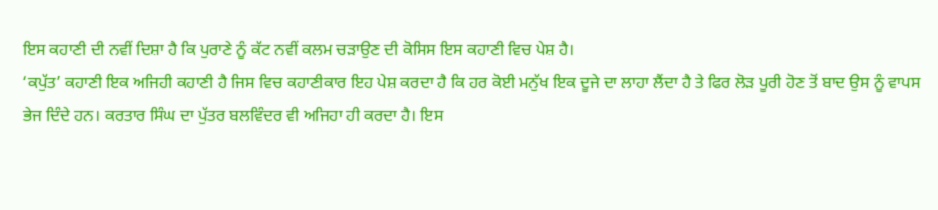ਇਸ ਕਹਾਣੀ ਦੀ ਨਵੀਂ ਦਿਸ਼ਾ ਹੈ ਕਿ ਪੁਰਾਣੇ ਨੂੰ ਕੱਟ ਨਵੀਂ ਕਲਮ ਚੜਾਉਣ ਦੀ ਕੋਸਿਸ ਇਸ ਕਹਾਣੀ ਵਿਚ ਪੇਸ਼ ਹੈ।
‘ਕਪੁੱਤ’ ਕਹਾਣੀ ਇਕ ਅਜਿਹੀ ਕਹਾਣੀ ਹੈ ਜਿਸ ਵਿਚ ਕਹਾਣੀਕਾਰ ਇਹ ਪੇਸ਼ ਕਰਦਾ ਹੈ ਕਿ ਹਰ ਕੋਈ ਮਨੁੱਖ ਇਕ ਦੂਜੇ ਦਾ ਲਾਹਾ ਲੈਂਦਾ ਹੈ ਤੇ ਫਿਰ ਲੋੜ ਪੂਰੀ ਹੋਣ ਤੋਂ ਬਾਦ ਉਸ ਨੂੰ ਵਾਪਸ ਭੇਜ ਦਿੰਦੇ ਹਨ। ਕਰਤਾਰ ਸਿੰਘ ਦਾ ਪੁੱਤਰ ਬਲਵਿੰਦਰ ਵੀ ਅਜਿਹਾ ਹੀ ਕਰਦਾ ਹੈ। ਇਸ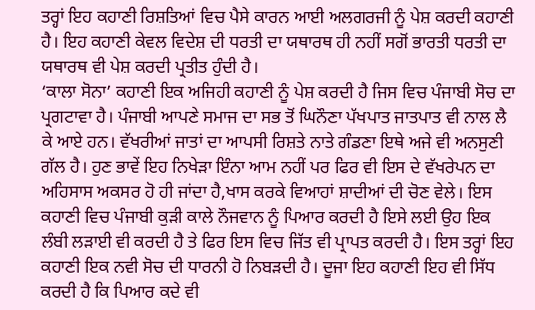ਤਰ੍ਹਾਂ ਇਹ ਕਹਾਣੀ ਰਿਸ਼ਤਿਆਂ ਵਿਚ ਪੈਸੇ ਕਾਰਨ ਆਈ ਅਲਗਰਜੀ ਨੂੰ ਪੇਸ਼ ਕਰਦੀ ਕਹਾਣੀ ਹੈ। ਇਹ ਕਹਾਣੀ ਕੇਵਲ ਵਿਦੇਸ਼ ਦੀ ਧਰਤੀ ਦਾ ਯਥਾਰਥ ਹੀ ਨਹੀਂ ਸਗੋਂ ਭਾਰਤੀ ਧਰਤੀ ਦਾ ਯਥਾਰਥ ਵੀ ਪੇਸ਼ ਕਰਦੀ ਪ੍ਰਤੀਤ ਹੁੰਦੀ ਹੈ।
‘ਕਾਲਾ ਸੋਨਾ’ ਕਹਾਣੀ ਇਕ ਅਜਿਹੀ ਕਹਾਣੀ ਨੂੰ ਪੇਸ਼ ਕਰਦੀ ਹੈ ਜਿਸ ਵਿਚ ਪੰਜਾਬੀ ਸੋਚ ਦਾ ਪ੍ਰਗਟਾਵਾ ਹੈ। ਪੰਜਾਬੀ ਆਪਣੇ ਸਮਾਜ ਦਾ ਸਭ ਤੋਂ ਘਿਨੌਣਾ ਪੱਖਪਾਤ ਜਾਤਪਾਤ ਵੀ ਨਾਲ ਲੈ ਕੇ ਆਏ ਹਨ। ਵੱਖਰੀਆਂ ਜਾਤਾਂ ਦਾ ਆਪਸੀ ਰਿਸ਼ਤੇ ਨਾਤੇ ਗੰਡਣਾ ਇਥੇ ਅਜੇ ਵੀ ਅਨਸੁਣੀ ਗੱਲ ਹੈ। ਹੁਣ ਭਾਵੇਂ ਇਹ ਨਿਖੇੜਾ ਇੰਨਾ ਆਮ ਨਹੀਂ ਪਰ ਫਿਰ ਵੀ ਇਸ ਦੇ ਵੱਖਰੇਪਨ ਦਾ ਅਹਿਸਾਸ ਅਕਸਰ ਹੋ ਹੀ ਜਾਂਦਾ ਹੈ,ਖਾਸ ਕਰਕੇ ਵਿਆਹਾਂ ਸ਼ਾਦੀਆਂ ਦੀ ਚੋਣ ਵੇਲੇ। ਇਸ ਕਹਾਣੀ ਵਿਚ ਪੰਜਾਬੀ ਕੁੜੀ ਕਾਲੇ ਨੌਜਵਾਨ ਨੂੰ ਪਿਆਰ ਕਰਦੀ ਹੈ ਇਸੇ ਲਈ ਉਹ ਇਕ ਲੰਬੀ ਲੜਾਈ ਵੀ ਕਰਦੀ ਹੈ ਤੇ ਫਿਰ ਇਸ ਵਿਚ ਜਿੱਤ ਵੀ ਪ੍ਰਾਪਤ ਕਰਦੀ ਹੈ। ਇਸ ਤਰ੍ਹਾਂ ਇਹ ਕਹਾਣੀ ਇਕ ਨਵੀ ਸੋਚ ਦੀ ਧਾਰਨੀ ਹੋ ਨਿਬੜਦੀ ਹੈ। ਦੂਜਾ ਇਹ ਕਹਾਣੀ ਇਹ ਵੀ ਸਿੱਧ ਕਰਦੀ ਹੈ ਕਿ ਪਿਆਰ ਕਦੇ ਵੀ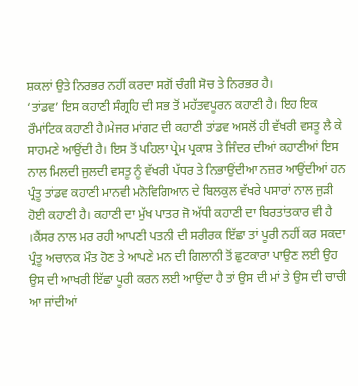ਸ਼ਕਲਾਂ ਉਤੇ ਨਿਰਭਰ ਨਹੀਂ ਕਰਦਾ ਸਗੋਂ ਚੰਗੀ ਸੋਚ ਤੇ ਨਿਰਭਰ ਹੈ।
‘ਤਾਂਡਵ’ ਇਸ ਕਹਾਣੀ ਸੰਗ੍ਰਹਿ ਦੀ ਸਭ ਤੋਂ ਮਹੱਤਵਪੂਰਨ ਕਹਾਣੀ ਹੈ। ਇਹ ਇਕ ਰੌਮਾਂਟਿਕ ਕਹਾਣੀ ਹੈ।ਮੇਜਰ ਮਾਂਗਟ ਦੀ ਕਹਾਣੀ ਤਾਂਡਵ ਅਸਲੋਂ ਹੀ ਵੱਖਰੀ ਵਸਤੂ ਲੈ ਕੇ ਸਾਹਮਣੇ ਆਉਂਦੀ ਹੈ। ਇਸ ਤੋਂ ਪਹਿਲਾ ਪ੍ਰੇਮ ਪ੍ਰਕਾਸ਼ ਤੇ ਜਿੰਦਰ ਦੀਆਂ ਕਹਾਣੀਆਂ ਇਸ ਨਾਲ ਮਿਲਦੀ ਜੁਲਦੀ ਵਸਤੂ ਨੂੰ ਵੱਖਰੀ ਪੱਧਰ ਤੇ ਨਿਭਾਉਂਦੀਆ ਨਜ਼ਰ ਆਉਂਦੀਆਂ ਹਨ ਪ੍ਰੰਤੂ ਤਾਂਡਵ ਕਹਾਣੀ ਮਾਨਵੀ ਮਨੋਵਿਗਿਆਨ ਦੇ ਬਿਲਕੁਲ ਵੱਖਰੇ ਪਸਾਰਾਂ ਨਾਲ ਜੁੜੀ ਹੋਈ ਕਹਾਣੀ ਹੈ। ਕਹਾਣੀ ਦਾ ਮੁੱਖ ਪਾਤਰ ਜੋ ਅੱਧੀ ਕਹਾਣੀ ਦਾ ਬਿਰਤਾਂਤਕਾਰ ਵੀ ਹੈ ।ਕੈਂਸਰ ਨਾਲ ਮਰ ਰਹੀ ਆਪਣੀ ਪਤਨੀ ਦੀ ਸਰੀਰਕ ਇੱਛਾ ਤਾਂ ਪੂਰੀ ਨਹੀਂ ਕਰ ਸਕਦਾ ਪ੍ਰੰਤੂ ਅਚਾਨਕ ਮੌਤ ਹੋਣ ਤੇ ਆਪਣੇ ਮਨ ਦੀ ਗਿਲਾਨੀ ਤੋਂ ਛੁਟਕਾਰਾ ਪਾਉਣ ਲਈ ਉਹ ਉਸ ਦੀ ਆਖਰੀ ਇੱਛਾ ਪੂਰੀ ਕਰਨ ਲਈ ਆਉਂਦਾ ਹੈ ਤਾਂ ਉਸ ਦੀ ਮਾਂ ਤੇ ਉਸ ਦੀ ਚਾਚੀ ਆ ਜਾਂਦੀਆਂ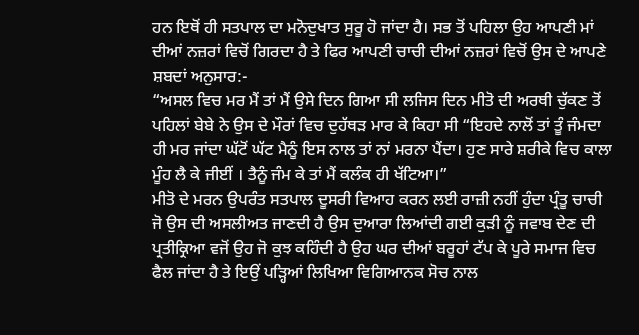ਹਨ ਇਥੋਂ ਹੀ ਸਤਪਾਲ ਦਾ ਮਨੋਦੁਖਾਤ ਸੁਰੂ ਹੋ ਜਾਂਦਾ ਹੈ। ਸਭ ਤੋਂ ਪਹਿਲਾ ਉਹ ਆਪਣੀ ਮਾਂ ਦੀਆਂ ਨਜ਼ਰਾਂ ਵਿਚੋਂ ਗਿਰਦਾ ਹੈ ਤੇ ਫਿਰ ਆਪਣੀ ਚਾਚੀ ਦੀਆਂ ਨਜ਼ਰਾਂ ਵਿਚੋਂ ਉਸ ਦੇ ਆਪਣੇ ਸ਼ਬਦਾਂ ਅਨੁਸਾਰ:-
“ਅਸਲ ਵਿਚ ਮਰ ਮੈਂ ਤਾਂ ਮੈਂ ਉਸੇ ਦਿਨ ਗਿਆ ਸੀ ਲਜਿਸ ਦਿਨ ਮੀਤੋ ਦੀ ਅਰਥੀ ਚੁੱਕਣ ਤੋਂ ਪਹਿਲਾਂ ਬੇਬੇ ਨੇ ਉਸ ਦੇ ਮੌਰਾਂ ਵਿਚ ਦੁਹੱਥੜ ਮਾਰ ਕੇ ਕਿਹਾ ਸੀ “ਇਹਦੇ ਨਾਲੋਂ ਤਾਂ ਤੂੰ ਜੰਮਦਾ ਹੀ ਮਰ ਜਾਂਦਾ ਘੱਟੋਂ ਘੱਟ ਮੈਨੂੰ ਇਸ ਨਾਲ ਤਾਂ ਨਾਂ ਮਰਨਾ ਪੈਂਦਾ। ਹੁਣ ਸਾਰੇ ਸ਼ਰੀਕੇ ਵਿਚ ਕਾਲਾ ਮੂੰਹ ਲੈ ਕੇ ਜੀਈਂ । ਤੈਨੂੰ ਜੰਮ ਕੇ ਤਾਂ ਮੈਂ ਕਲੰਕ ਹੀ ਖੱਟਿਆ।”
ਮੀਤੋ ਦੇ ਮਰਨ ਉਪਰੰਤ ਸਤਪਾਲ ਦੂਸਰੀ ਵਿਆਹ ਕਰਨ ਲਈ ਰਾਜ਼ੀ ਨਹੀਂ ਹੁੰਦਾ ਪ੍ਰੰਤੂ ਚਾਚੀ ਜੋ ਉਸ ਦੀ ਅਸਲੀਅਤ ਜਾਣਦੀ ਹੈ ਉਸ ਦੁਆਰਾ ਲਿਆਂਦੀ ਗਈ ਕੁੜੀ ਨੂੰ ਜਵਾਬ ਦੇਣ ਦੀ ਪ੍ਰਤੀਕ੍ਰਿਆ ਵਜੋਂ ਉਹ ਜੋ ਕੁਝ ਕਹਿੰਦੀ ਹੈ ਉਹ ਘਰ ਦੀਆਂ ਬਰੂਹਾਂ ਟੱਪ ਕੇ ਪੂਰੇ ਸਮਾਜ ਵਿਚ ਫੈਲ ਜਾਂਦਾ ਹੈ ਤੇ ਇਉਂ ਪੜ੍ਹਿਆਂ ਲਿਖਿਆ ਵਿਗਿਆਨਕ ਸੋਚ ਨਾਲ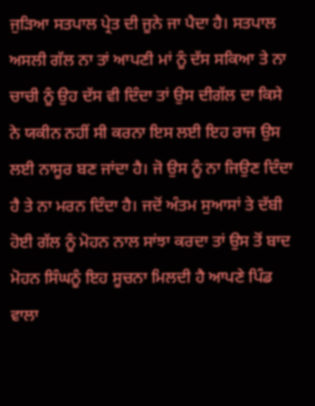ਜੁੜਿਆ ਸਤਪਾਲ ਪ੍ਰੇਤ ਦੀ ਜੂਨੇ ਜਾ ਪੈਦਾ ਹੈ। ਸਤਪਾਲ ਅਸਲੀ ਗੱਲ ਨਾ ਤਾਂ ਆਪਣੀ ਮਾਂ ਨੂੰ ਦੱਸ ਸਕਿਆ ਤੇ ਨਾ ਚਾਚੀ ਨੂੰ ਉਹ ਦੱਸ ਵੀ ਦਿੰਦਾ ਤਾਂ ਉਸ ਦੀਗੱਲ ਦਾ ਕਿਸੇ ਨੇ ਯਕੀਨ ਨਹੀਂ ਸੀ ਕਰਨਾ ਇਸ ਲਈ ਇਹ ਰਾਜ ਉਸ ਲਈ ਨਾਸੂਰ ਬਣ ਜਾਂਦਾ ਹੈ। ਜੋ ਉਸ ਨੂੰ ਨਾ ਜਿਉਣ ਦਿੰਦਾ ਹੈ ਤੇ ਨਾ ਮਰਨ ਦਿੰਦਾ ਹੈ। ਜਦੋਂ ਅੰਤਮ ਸੁਆਸਾਂ ਤੇ ਦੱਬੀ ਹੋਈ ਗੱਲ ਨੂੰ ਮੋਹਨ ਨਾਲ ਸਾਂਝਾ ਕਰਦਾ ਤਾਂ ਉਸ ਤੋਂ ਬਾਦ ਮੋਹਨ ਸਿੰਘਨੂੰ ਇਹ ਸੂਚਨਾ ਮਿਲਦੀ ਹੈ ਆਪਣੇ ਪਿੰਡ ਵਾਲਾ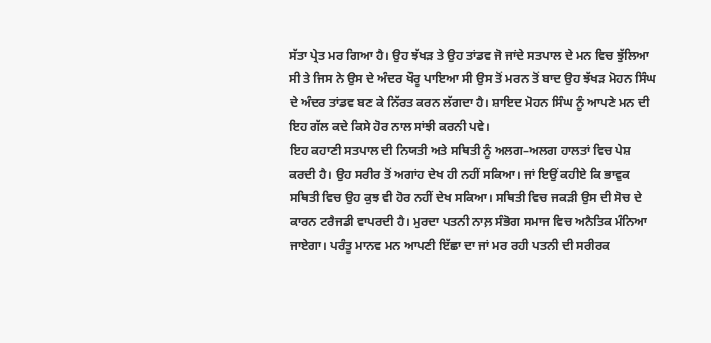ਸੱਤਾ ਪ੍ਰੇਤ ਮਰ ਗਿਆ ਹੈ। ਉਹ ਝੱਖੜ ਤੇ ਉਹ ਤਾਂਡਵ ਜੋ ਜਾਂਦੇ ਸਤਪਾਲ ਦੇ ਮਨ ਵਿਚ ਝੁੱਲਿਆ ਸੀ ਤੇ ਜਿਸ ਨੇ ਉਸ ਦੇ ਅੰਦਰ ਖੌਰੂ ਪਾਇਆ ਸੀ ਉਸ ਤੋਂ ਮਰਨ ਤੋਂ ਬਾਦ ਉਹ ਝੱਖੜ ਮੋਹਨ ਸਿੰਘ ਦੇ ਅੰਦਰ ਤਾਂਡਵ ਬਣ ਕੇ ਨਿੱਰਤ ਕਰਨ ਲੱਗਦਾ ਹੈ। ਸ਼ਾਇਦ ਮੋਹਨ ਸਿੰਘ ਨੂੰ ਆਪਣੇ ਮਨ ਦੀ ਇਹ ਗੱਲ ਕਦੇ ਕਿਸੇ ਹੋਰ ਨਾਲ ਸਾਂਝੀ ਕਰਨੀ ਪਵੇ।
ਇਹ ਕਹਾਣੀ ਸਤਪਾਲ ਦੀ ਨਿਯਤੀ ਅਤੇ ਸਥਿਤੀ ਨੂੰ ਅਲਗ–ਅਲਗ ਹਾਲਤਾਂ ਵਿਚ ਪੇਸ਼ ਕਰਦੀ ਹੈ। ਉਹ ਸਰੀਰ ਤੋਂ ਅਗਾਂਹ ਦੇਖ ਹੀ ਨਹੀਂ ਸਕਿਆ। ਜਾਂ ਇਉਂ ਕਹੀਏ ਕਿ ਭਾਵੁਕ ਸਥਿਤੀ ਵਿਚ ਉਹ ਕੁਝ ਵੀ ਹੋਰ ਨਹੀਂ ਦੇਖ ਸਕਿਆ। ਸਥਿਤੀ ਵਿਚ ਜਕੜੀ ਉਸ ਦੀ ਸੋਚ ਦੇ ਕਾਰਨ ਟਰੈਜਡੀ ਵਾਪਰਦੀ ਹੈ। ਮੁਰਦਾ ਪਤਨੀ ਨਾਲ਼ ਸੰਭੋਗ ਸਮਾਜ ਵਿਚ ਅਨੈਤਿਕ ਮੰਨਿਆ ਜਾਏਗਾ। ਪਰੰਤੂ ਮਾਨਵ ਮਨ ਆਪਣੀ ਇੱਛਾ ਦਾ ਜਾਂ ਮਰ ਰਹੀ ਪਤਨੀ ਦੀ ਸਰੀਰਕ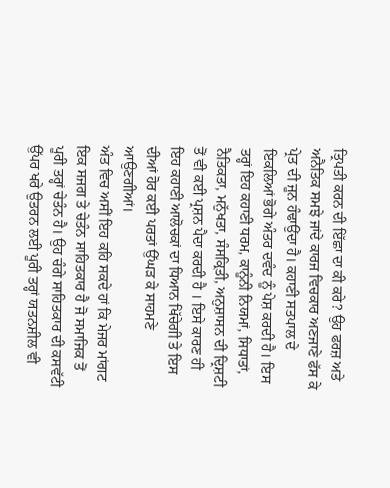ਤ੍ਰਿਪਤੀ ਕਰਨ ਦੀ ਇੱਛਾ ਦਾ ਕੀ ਕਰੇ? ਉਹ ਫਰਜ਼ ਅਤੇ ਅਨੈਤਿਕ ਸਮਝੇ ਜਾਂਦੇ ਕਾਰਜ ਵਿਚਕਾਰ ਅਣਜਾਣੇ ਫੱਸ ਕੇ ਪ੍ਰੇਤ ਦੀ ਜੂਨ ਹੰਢਾਉਂਦਾ ਹੈ। ਕਹਾਣੀ ਸਤਪਾਲ ਦੇ ਇਕਲਿਆਂ ਭੋਗੇ ਅੰਤਰ ਦਵੰਦ ਨੂੰ ਪੇਸ਼ ਕਰਦੀ ਹੈ। ਇਸ ਤਰ੍ਹਾਂ ਇਹ ਕਹਾਣੀ ਧਰਮ, ਕਾਨੂੰਨੀ ਨਿਯਮਾਂ, ਸਿਧਾਤਾਂ, ਨੈਤਿਕਤਾ, ਮਨੁੱਖਤਾ, ਸੰਸਕ੍ਰਿਤੀ, ਅਨੁਸ਼ਾਸਨ ਦੀ ਦ੍ਰਿਸ਼ਟੀ ਤੋਂ ਵੀ ਕਈ ਪ੍ਰਸ਼ਨ ਪੈਦਾ ਕਰਦੀ ਹੈ । ਇਸੇ ਕਾਰਣ ਹੀ ਇਹ ਕਹਾਣੀ ਆਲੋਚਕਾਂ ਦਾ ਧਿਆਨ ਖਿੱਚੇਗੀ ਤੇ ਇਸ ਦੀਆਂ ਹੋਰ ਕਈ ਪਰਤਾਂ ਉੱਘੜ ਕੇ ਸਾਹਮਣੇ ਆਉਣਗੀਆਂ।
ਅੰਤ ਵਿਚ ਅਸੀਂ ਇਹ ਕਹਿ ਸਕਦੇ ਹਾਂ ਕਿ ਮੇਜਰ ਮਾਂਗਟ ਇਕ ਸਜਗ ਤੇ ਚੇਤੰਨ ਸਾਹਿਤਕਾਰ ਹੈ ਜੋ ਸਮਾਜਿਕ ਤੋਂ ਪੂਰੀ ਤਰ੍ਹਾਂ ਚੇਤੰਨ ਹੈ। ਉਹ ਚੰਗੇ ਸਾਹਿਤਕਾਰ ਦੀ ਕਸਵੱਟੀ ਉੱਪਰ ਖਰੇ ਉਤਰਨ ਲਈ ਪੂਰੀ ਤਰ੍ਹਾਂ ਯਤਨਸ਼ੀਲ ਵੀ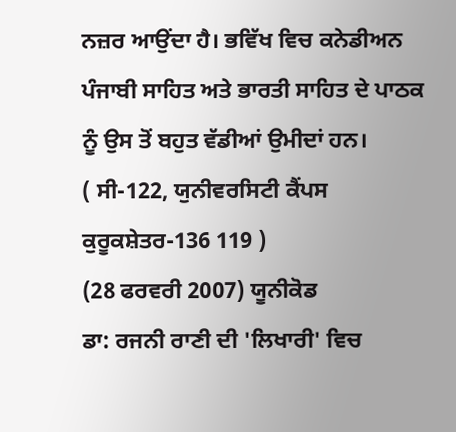ਨਜ਼ਰ ਆਉਂਦਾ ਹੈ। ਭਵਿੱਖ ਵਿਚ ਕਨੇਡੀਅਨ ਪੰਜਾਬੀ ਸਾਹਿਤ ਅਤੇ ਭਾਰਤੀ ਸਾਹਿਤ ਦੇ ਪਾਠਕ ਨੂੰ ਉਸ ਤੋਂ ਬਹੁਤ ਵੱਡੀਆਂ ਉਮੀਦਾਂ ਹਨ।
( ਸੀ-122, ਯੁਨੀਵਰਸਿਟੀ ਕੈਂਪਸ ਕੁਰੂਕਸ਼ੇਤਰ-136 119 )
(28 ਫਰਵਰੀ 2007) ਯੂਨੀਕੋਡ
ਡਾ: ਰਜਨੀ ਰਾਣੀ ਦੀ 'ਲਿਖਾਰੀ' ਵਿਚ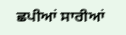ਛਪੀਆਂ ਸਾਰੀਆਂ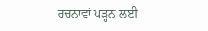ਰਚਨਾਵਾਂ ਪੜ੍ਹਨ ਲਈ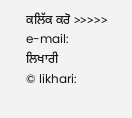ਕਲਿੱਕ ਕਰੋ >>>>>
e-mail:
ਲਿਖਾਰੀ
© likhari: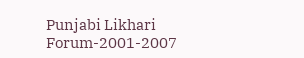Punjabi Likhari Forum-2001-2007